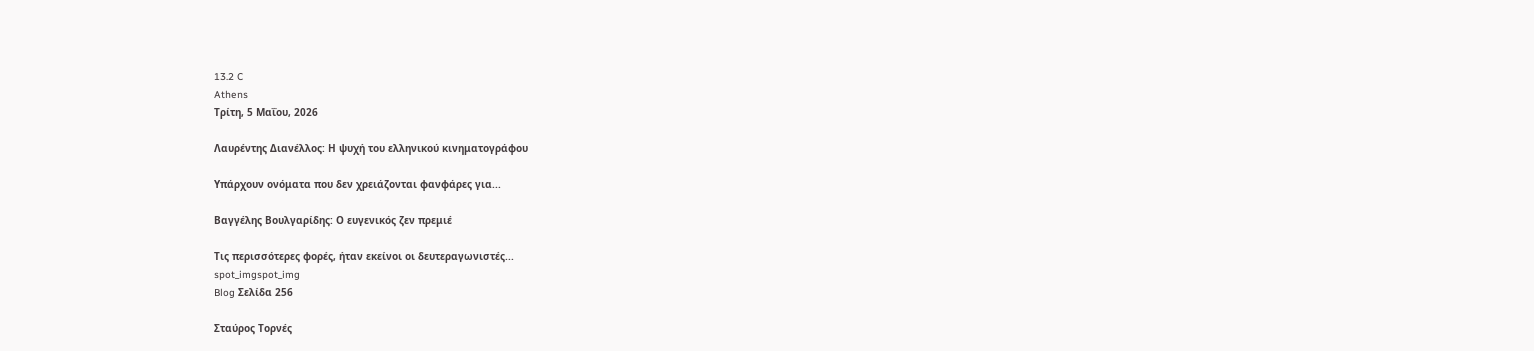13.2 C
Athens
Τρίτη, 5 Μαΐου, 2026

Λαυρέντης Διανέλλος: Η ψυχή του ελληνικού κινηματογράφου

Υπάρχουν ονόματα που δεν χρειάζονται φανφάρες για...

Βαγγέλης Βουλγαρίδης: Ο ευγενικός ζεν πρεμιέ

Τις περισσότερες φορές, ήταν εκείνοι οι δευτεραγωνιστές...
spot_imgspot_img
Blog Σελίδα 256

Σταύρος Τορνές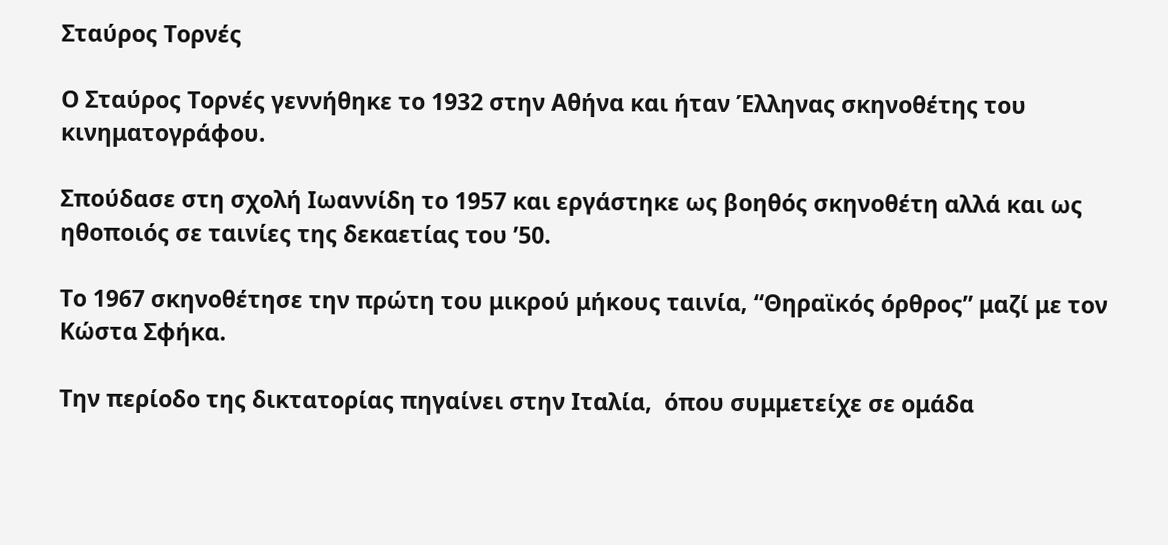Σταύρος Τορνές

Ο Σταύρος Τορνές γεννήθηκε το 1932 στην Αθήνα και ήταν Έλληνας σκηνοθέτης του κινηματογράφου.

Σπούδασε στη σχολή Ιωαννίδη το 1957 και εργάστηκε ως βοηθός σκηνοθέτη αλλά και ως ηθοποιός σε ταινίες της δεκαετίας του ’50.

Το 1967 σκηνοθέτησε την πρώτη του μικρού μήκους ταινία, “Θηραϊκός όρθρος” μαζί με τον Κώστα Σφήκα.

Την περίοδο της δικτατορίας πηγαίνει στην Ιταλία,  όπου συμμετείχε σε ομάδα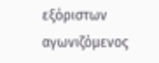εξόριστων αγωνιζόμενος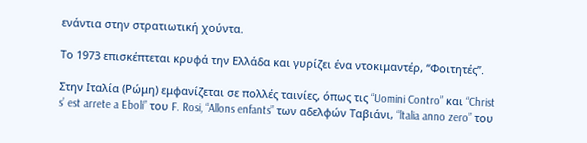ενάντια στην στρατιωτική χούντα.

Το 1973 επισκέπτεται κρυφά την Ελλάδα και γυρίζει ένα ντοκιμαντέρ, “Φοιτητές”.

Στην Ιταλία (Ρώμη) εμφανίζεται σε πολλές ταινίες, όπως τις “Uomini Contro” και “Christ s’ est arrete a Eboli” του F. Rosi, “Allons enfants” των αδελφών Ταβιάνι, “ltalia anno zero” του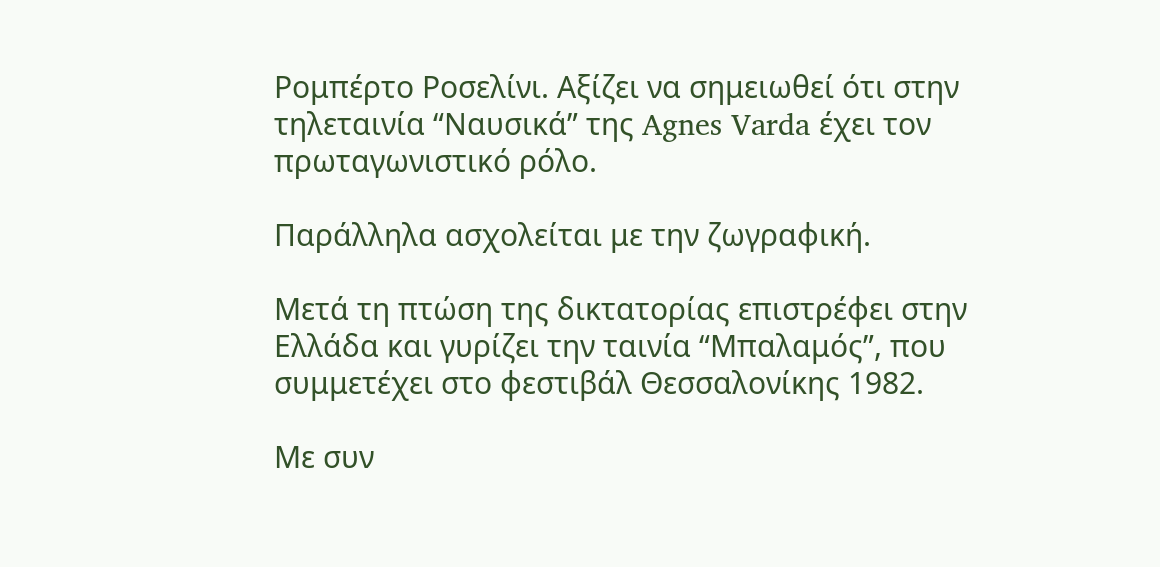Ρομπέρτο Ροσελίνι. Αξίζει να σημειωθεί ότι στην τηλεταινία “Ναυσικά” της Agnes Varda έχει τον πρωταγωνιστικό ρόλο.

Παράλληλα ασχολείται με την ζωγραφική.

Μετά τη πτώση της δικτατορίας επιστρέφει στην Ελλάδα και γυρίζει την ταινία “Μπαλαμός”, που συμμετέχει στο φεστιβάλ Θεσσαλονίκης 1982.

Με συν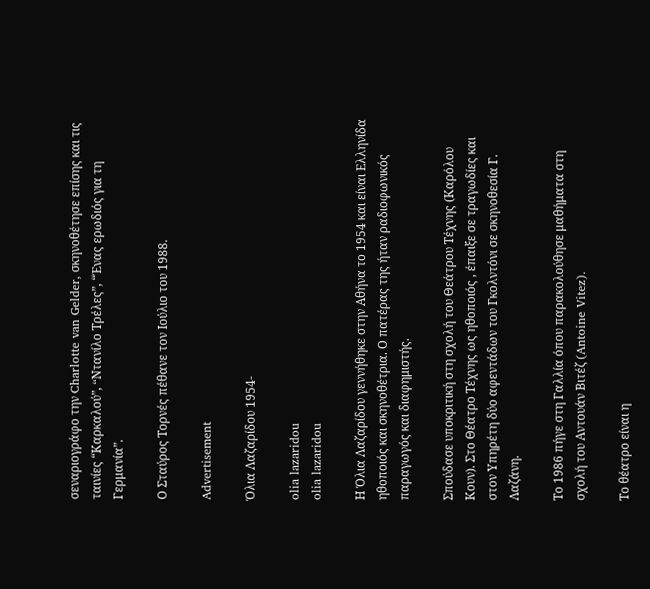σεναριογράφο την Charlotte van Gelder, σκηνοθέτησε επίσης και τις ταινίες “Καρκαλού”, “Nτανίλο Τρέλες”, “Ένας ερωδιός για τη Γερμανία”.

Ο Σταύρος Τορνές πέθανε τον Ιούλιο του 1988.

Advertisement

Όλια Λαζαρίδου 1954-

olia lazaridou
olia lazaridou

Η Όλια Λαζαρίδου γεννήθηκε στην Αθήνα το 1954 και είναι Ελληνίδα ηθοποιός και σκηνοθέτρια. Ο πατέρας της ήταν ραδιοφωνικός παραγωγός και διαφημιστής.

Σπούδασε υποκριτική στη σχολή του Θεάτρου Τέχνης (Καρόλου Κουν). Στο Θέατρο Τέχνης ως ηθοποιός , έπαιξε σε τραγωδίες και στον Υπηρέτη δύο αφεντάδων του Γκολντόνι σε σκηνοθεσία Γ. Λαζάνη.

Το 1986 πήγε στη Γαλλία όπου παρακολούθησε μαθήματα στη σχολή του Αντουάν Βιτέζ (Antoine Vitez).

Το θέατρο είναι η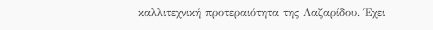καλλιτεχνική προτεραιότητα της Λαζαρίδου. Έχει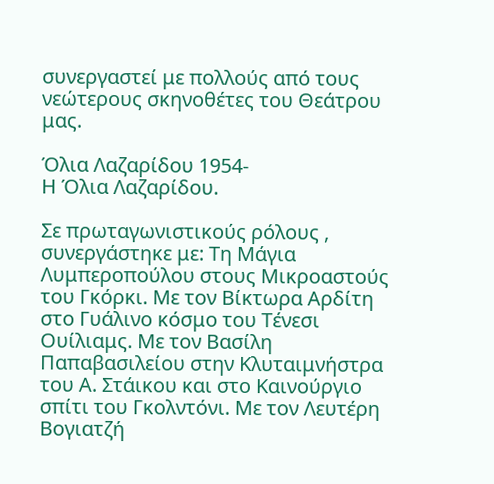συνεργαστεί με πολλούς από τους νεώτερους σκηνοθέτες του Θεάτρου μας.

Όλια Λαζαρίδου 1954-
Η Όλια Λαζαρίδου.

Σε πρωταγωνιστικούς ρόλους , συνεργάστηκε με: Τη Μάγια Λυμπεροπούλου στους Μικροαστούς του Γκόρκι. Με τον Βίκτωρα Αρδίτη στο Γυάλινο κόσμο του Τένεσι Ουίλιαμς. Με τον Βασίλη Παπαβασιλείου στην Κλυταιμνήστρα του Α. Στάικου και στο Καινούργιο σπίτι του Γκολντόνι. Με τον Λευτέρη Βογιατζή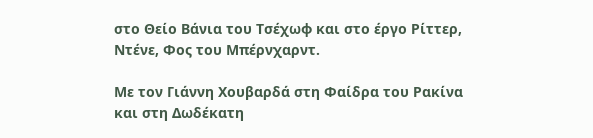στο Θείο Βάνια του Τσέχωφ και στο έργο Ρίττερ, Ντένε, Φος του Μπέρνχαρντ.

Με τον Γιάννη Χουβαρδά στη Φαίδρα του Ρακίνα και στη Δωδέκατη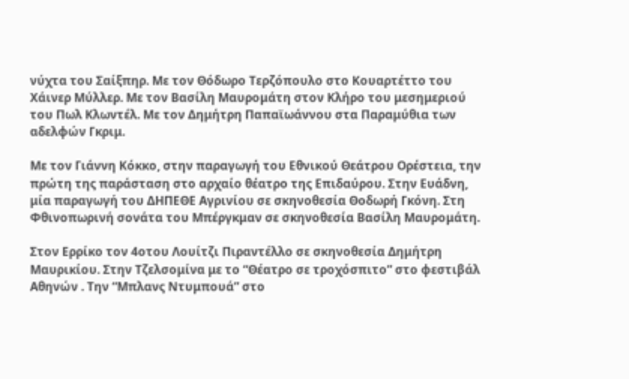νύχτα του Σαίξπηρ. Με τον Θόδωρο Τερζόπουλο στο Κουαρτέττο του Χάινερ Μύλλερ. Με τον Βασίλη Μαυρομάτη στον Κλήρο του μεσημεριού του Πωλ Κλωντέλ. Με τον Δημήτρη Παπαϊωάννου στα Παραμύθια των αδελφών Γκριμ.

Με τον Γιάννη Κόκκο, στην παραγωγή του Εθνικού Θεάτρου Ορέστεια, την πρώτη της παράσταση στο αρχαίο θέατρο της Επιδαύρου. Στην Ευάδνη, μία παραγωγή του ΔΗΠΕΘΕ Αγρινίου σε σκηνοθεσία Θοδωρή Γκόνη. Στη Φθινοπωρινή σονάτα του Μπέργκμαν σε σκηνοθεσία Βασίλη Μαυρομάτη.

Στον Ερρίκο τον 4οτου Λουίτζι Πιραντέλλο σε σκηνοθεσία Δημήτρη Μαυρικίου. Στην Τζελσομίνα με το “Θέατρο σε τροχόσπιτο” στο φεστιβάλ Αθηνών . Την “Μπλανς Ντυμπουά” στο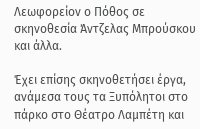Λεωφορείον ο Πόθος σε σκηνοθεσία Άντζελας Μπρούσκου και άλλα.

Έχει επίσης σκηνοθετήσει έργα, ανάμεσα τους τα Ξυπόλητοι στο πάρκο στο Θέατρο Λαμπέτη και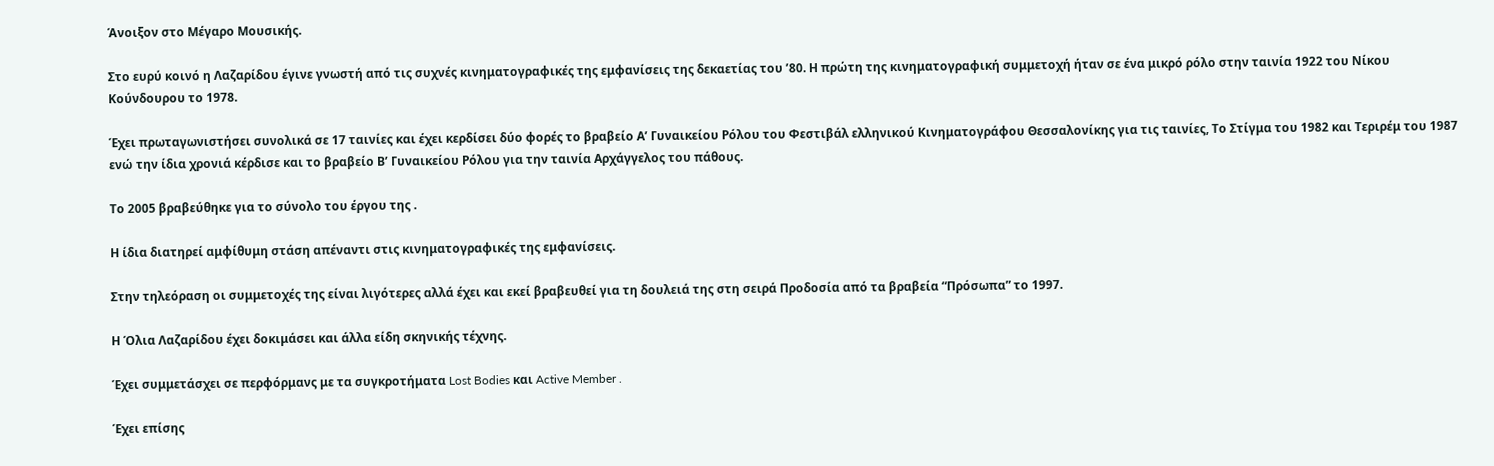Άνοιξον στο Μέγαρο Μουσικής.

Στο ευρύ κοινό η Λαζαρίδου έγινε γνωστή από τις συχνές κινηματογραφικές της εμφανίσεις της δεκαετίας του ’80. Η πρώτη της κινηματογραφική συμμετοχή ήταν σε ένα μικρό ρόλο στην ταινία 1922 του Νίκου Κούνδουρου το 1978.

Έχει πρωταγωνιστήσει συνολικά σε 17 ταινίες και έχει κερδίσει δύο φορές το βραβείο Α’ Γυναικείου Ρόλου του Φεστιβάλ ελληνικού Κινηματογράφου Θεσσαλονίκης για τις ταινίες, Το Στίγμα του 1982 και Τεριρέμ του 1987 ενώ την ίδια χρονιά κέρδισε και το βραβείο Β’ Γυναικείου Ρόλου για την ταινία Αρχάγγελος του πάθους.

Το 2005 βραβεύθηκε για το σύνολο του έργου της .

Η ίδια διατηρεί αμφίθυμη στάση απέναντι στις κινηματογραφικές της εμφανίσεις.

Στην τηλεόραση οι συμμετοχές της είναι λιγότερες αλλά έχει και εκεί βραβευθεί για τη δουλειά της στη σειρά Προδοσία από τα βραβεία “Πρόσωπα” το 1997.

Η Όλια Λαζαρίδου έχει δοκιμάσει και άλλα είδη σκηνικής τέχνης.

Έχει συμμετάσχει σε περφόρμανς με τα συγκροτήματα Lost Bodies και Active Member .

Έχει επίσης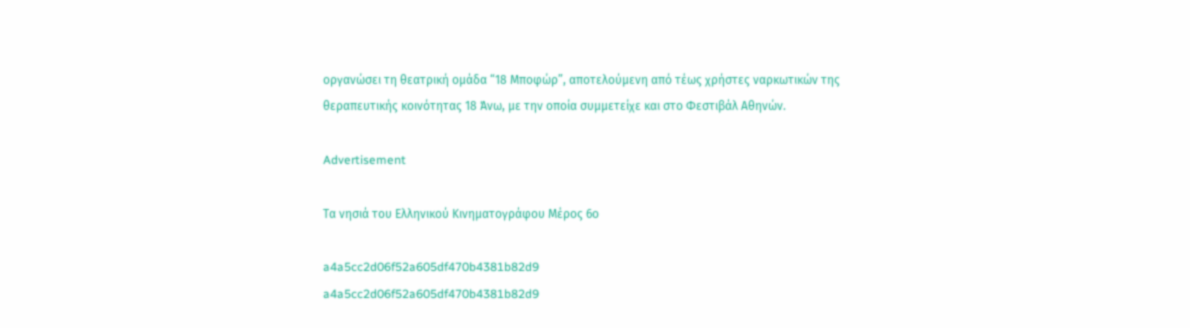οργανώσει τη θεατρική ομάδα “18 Μποφώρ”, αποτελούμενη από τέως χρήστες ναρκωτικών της θεραπευτικής κοινότητας 18 Άνω, με την οποία συμμετείχε και στο Φεστιβάλ Αθηνών.

Advertisement

Τα νησιά του Ελληνικού Κινηματογράφου Μέρος 6ο

a4a5cc2d06f52a605df470b4381b82d9
a4a5cc2d06f52a605df470b4381b82d9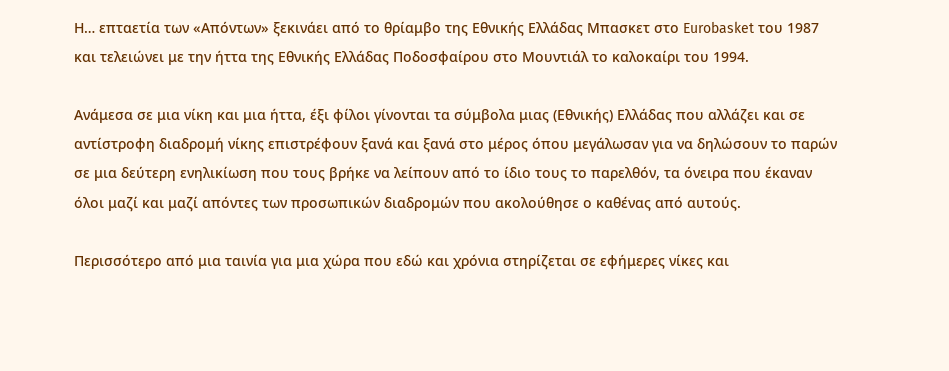Η… επταετία των «Απόντων» ξεκινάει από το θρίαμβο της Εθνικής Ελλάδας Μπασκετ στο Eurobasket του 1987 και τελειώνει με την ήττα της Εθνικής Ελλάδας Ποδοσφαίρου στο Μουντιάλ το καλοκαίρι του 1994.

Ανάμεσα σε μια νίκη και μια ήττα, έξι φίλοι γίνονται τα σύμβολα μιας (Εθνικής) Ελλάδας που αλλάζει και σε αντίστροφη διαδρομή νίκης επιστρέφουν ξανά και ξανά στο μέρος όπου μεγάλωσαν για να δηλώσουν το παρών σε μια δεύτερη ενηλικίωση που τους βρήκε να λείπουν από το ίδιο τους το παρελθόν, τα όνειρα που έκαναν όλοι μαζί και μαζί απόντες των προσωπικών διαδρομών που ακολούθησε ο καθένας από αυτούς.

Περισσότερο από μια ταινία για μια χώρα που εδώ και χρόνια στηρίζεται σε εφήμερες νίκες και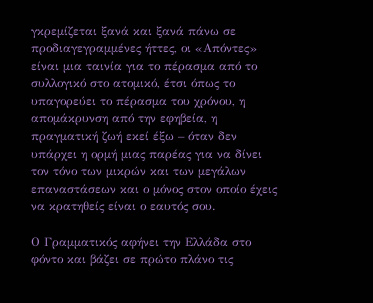γκρεμίζεται ξανά και ξανά πάνω σε προδιαγεγραμμένες ήττες, οι «Απόντες» είναι μια ταινία για το πέρασμα από το συλλογικό στο ατομικό, έτσι όπως το υπαγορεύει το πέρασμα του χρόνου, η απομάκρυνση από την εφηβεία, η πραγματική ζωή εκεί έξω – όταν δεν υπάρχει η ορμή μιας παρέας για να δίνει τον τόνο των μικρών και των μεγάλων επαναστάσεων και ο μόνος στον οποίο έχεις να κρατηθείς είναι ο εαυτός σου.

Ο Γραμματικός αφήνει την Ελλάδα στο φόντο και βάζει σε πρώτο πλάνο τις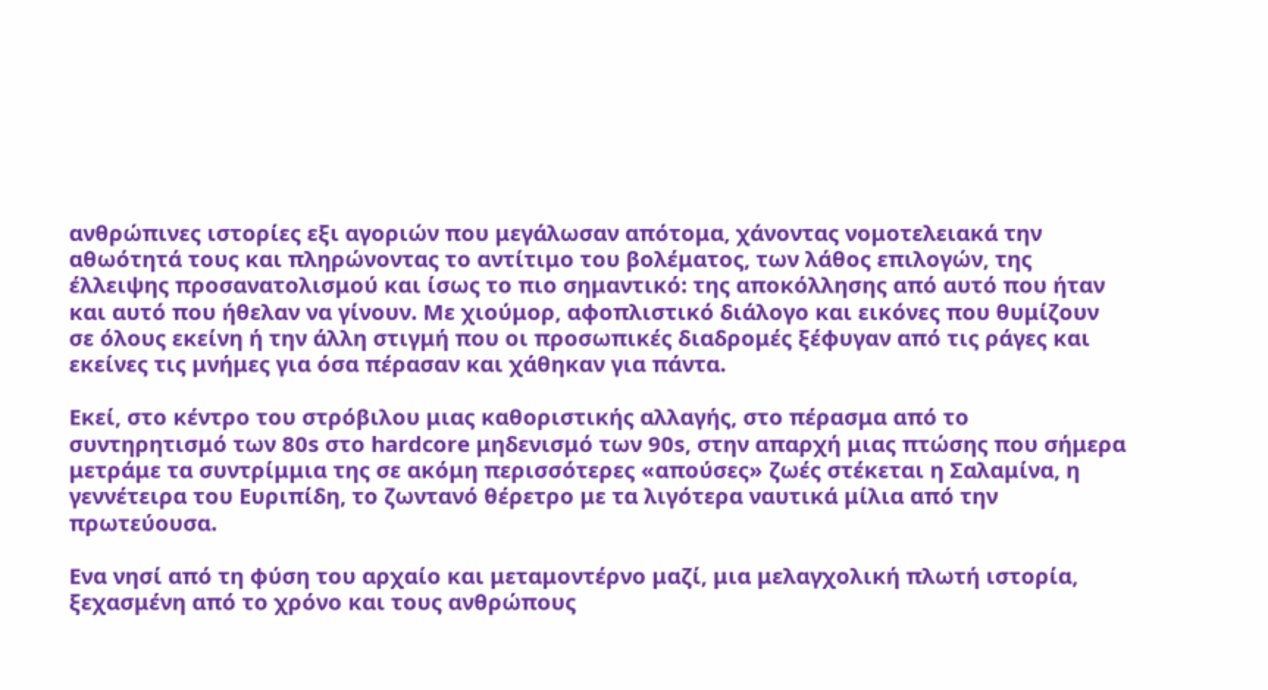ανθρώπινες ιστορίες εξι αγοριών που μεγάλωσαν απότομα, χάνοντας νομοτελειακά την αθωότητά τους και πληρώνοντας το αντίτιμο του βολέματος, των λάθος επιλογών, της έλλειψης προσανατολισμού και ίσως το πιο σημαντικό: της αποκόλλησης από αυτό που ήταν και αυτό που ήθελαν να γίνουν. Με χιούμορ, αφοπλιστικό διάλογο και εικόνες που θυμίζουν σε όλους εκείνη ή την άλλη στιγμή που οι προσωπικές διαδρομές ξέφυγαν από τις ράγες και εκείνες τις μνήμες για όσα πέρασαν και χάθηκαν για πάντα.

Εκεί, στο κέντρο του στρόβιλου μιας καθοριστικής αλλαγής, στο πέρασμα από το συντηρητισμό των 80s στο hardcore μηδενισμό των 90s, στην απαρχή μιας πτώσης που σήμερα μετράμε τα συντρίμμια της σε ακόμη περισσότερες «απούσες» ζωές στέκεται η Σαλαμίνα, η γεννέτειρα του Ευριπίδη, το ζωντανό θέρετρο με τα λιγότερα ναυτικά μίλια από την πρωτεύουσα.

Ενα νησί από τη φύση του αρχαίο και μεταμοντέρνο μαζί, μια μελαγχολική πλωτή ιστορία, ξεχασμένη από το χρόνο και τους ανθρώπους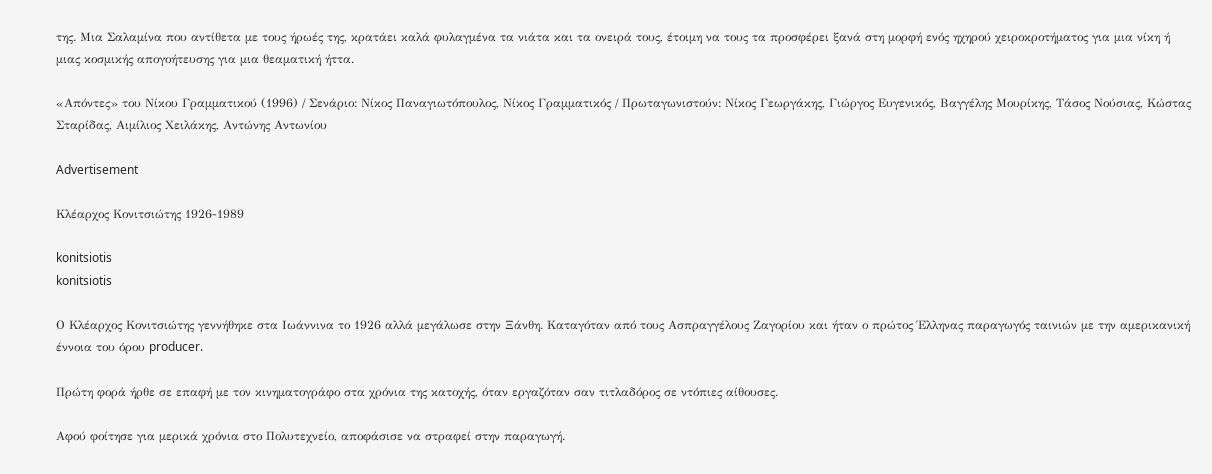της. Μια Σαλαμίνα που αντίθετα με τους ήρωές της, κρατάει καλά φυλαγμένα τα νιάτα και τα ονειρά τους, έτοιμη να τους τα προσφέρει ξανά στη μορφή ενός ηχηρού χειροκροτήματος για μια νίκη ή μιας κοσμικής απογοήτευσης για μια θεαματική ήττα.

«Απόντες» του Νίκου Γραμματικού (1996) / Σενάριο: Νίκος Παναγιωτόπουλος, Νίκος Γραμματικός / Πρωταγωνιστούν: Νίκος Γεωργάκης, Γιώργος Ευγενικός, Βαγγέλης Μουρίκης, Τάσος Νούσιας, Κώστας Σταρίδας, Αιμίλιος Χειλάκης, Αντώνης Αντωνίου

Advertisement

Κλέαρχος Κονιτσιώτης 1926-1989

konitsiotis
konitsiotis

Ο Κλέαρχος Κονιτσιώτης γεννήθηκε στα Ιωάννινα το 1926 αλλά μεγάλωσε στην Ξάνθη. Καταγόταν από τους Ασπραγγέλους Ζαγορίου και ήταν ο πρώτος Έλληνας παραγωγός ταινιών με την αμερικανική έννοια του όρου producer.

Πρώτη φορά ήρθε σε επαφή με τον κινηματογράφο στα χρόνια της κατοχής, όταν εργαζόταν σαν τιτλαδόρος σε ντόπιες αίθουσες.

Αφού φοίτησε για μερικά χρόνια στο Πολυτεχνείο, αποφάσισε να στραφεί στην παραγωγή.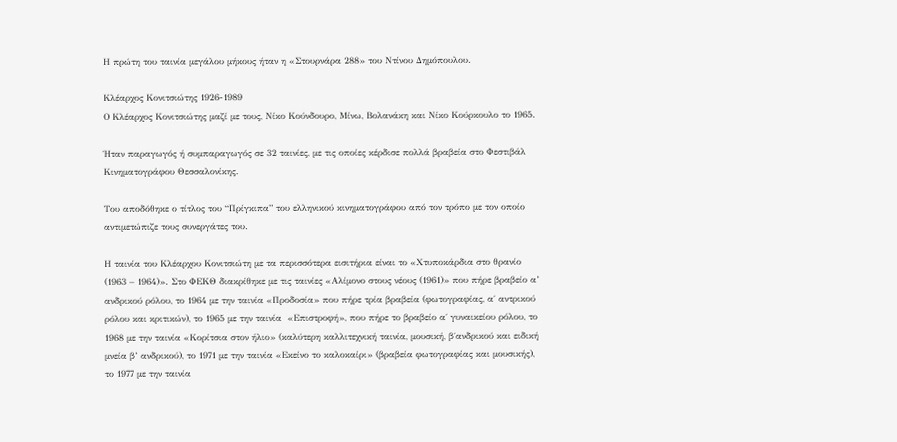Η πρώτη του ταινία μεγάλου μήκους ήταν η «Στουρνάρα 288» του Ντίνου Δημόπουλου.

Κλέαρχος Κονιτσιώτης 1926-1989
Ο Κλέαρχος Κονιτσιώτης μαζί με τους, Νίκο Κούνδουρο, Μίνω, Βολανάκη και Νίκο Κούρκουλο το 1965.

Ήταν παραγωγός ή συμπαραγωγός σε 32 ταινίες, με τις οποίες κέρδισε πολλά βραβεία στο Φεστιβάλ Κινηματογράφου Θεσσαλονίκης.

Του αποδόθηκε ο τίτλος του “Πρίγκιπα” του ελληνικού κινηματογράφου από τον τρόπο με τον οποίο αντιμετώπιζε τους συνεργάτες του.

Η ταινία του Κλέαρχου Κονιτσιώτη με τα περισσότερα εισιτήρια είναι το «Χτυποκάρδια στο θρανίο (1963 – 1964)». Στο ΦΕΚΘ διακρίθηκε με τις ταινίες «Αλίμονο στους νέους (1961)» που πήρε βραβείο α’ ανδρικού ρόλου, το 1964 με την ταινία «Προδοσία» που πήρε τρία βραβεία (φωτογραφίας, α΄ αντρικού ρόλου και κριτικών), το 1965 με την ταινία  «Επιστροφή», που πήρε το βραβείο α΄ γυναικείου ρόλου, το 1968 με την ταινία «Κορίτσια στον ήλιο» (καλύτερη καλλιτεχνική ταινία, μουσική, β΄ανδρικού και ειδική μνεία β’ ανδρικού), το 1971 με την ταινία «Εκείνο το καλοκαίρι» (βραβεία φωτογραφίας και μουσικής), το 1977 με την ταινία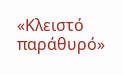«Κλειστό παράθυρό»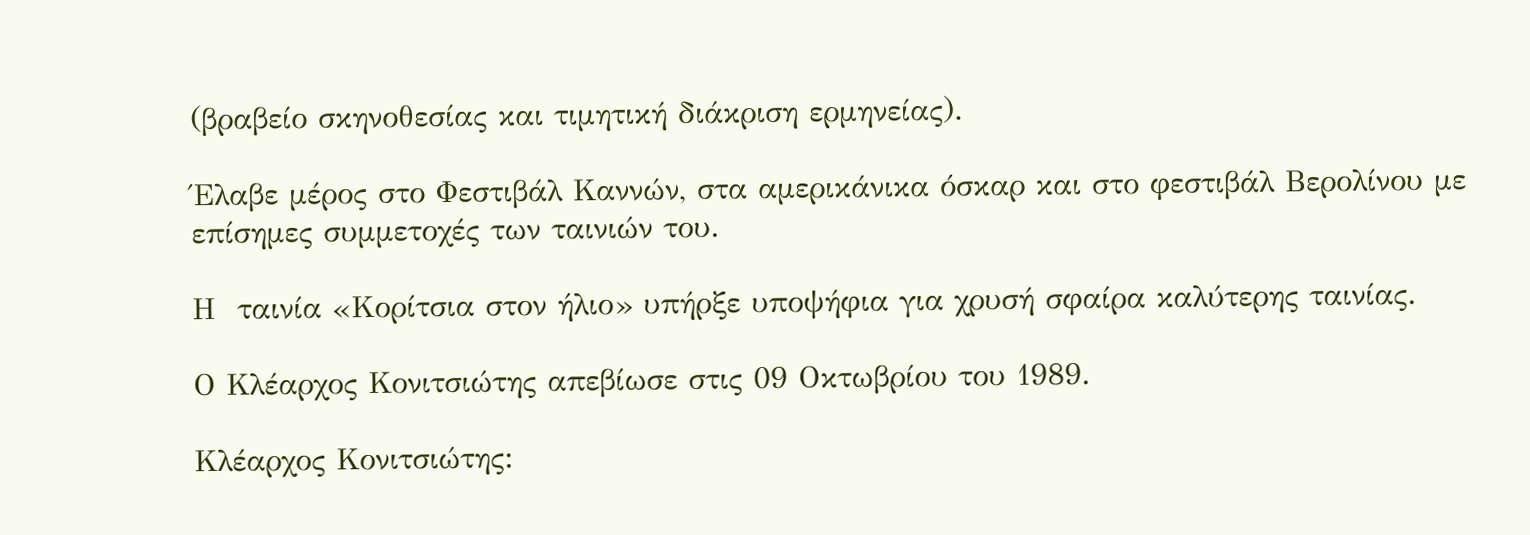(βραβείο σκηνοθεσίας και τιμητική διάκριση ερμηνείας).

Έλαβε μέρος στο Φεστιβάλ Καννών, στα αμερικάνικα όσκαρ και στο φεστιβάλ Βερολίνου με επίσημες συμμετοχές των ταινιών του.

Η  ταινία «Κορίτσια στον ήλιο» υπήρξε υποψήφια για χρυσή σφαίρα καλύτερης ταινίας.

Ο Κλέαρχος Κονιτσιώτης απεβίωσε στις 09 Οκτωβρίου του 1989.

Κλέαρχος Κονιτσιώτης: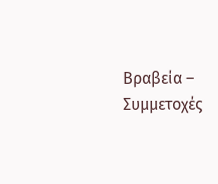Βραβεία – Συμμετοχές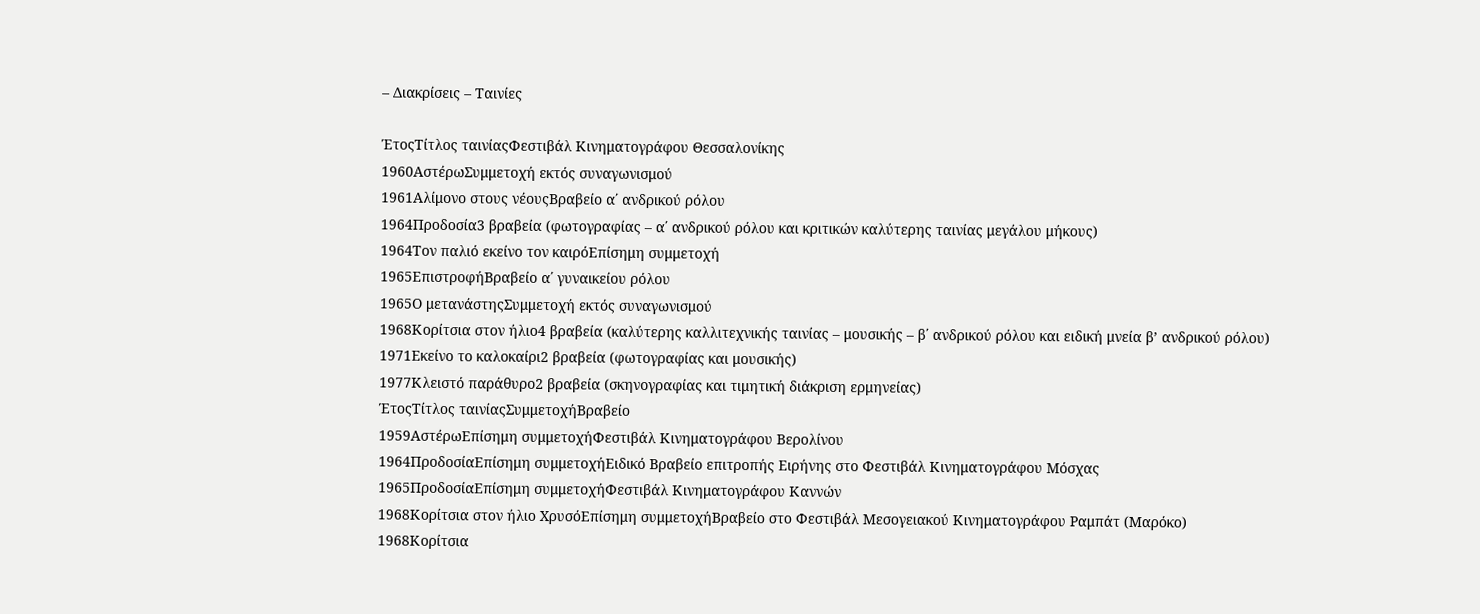– Διακρίσεις – Ταινίες

ΈτοςΤίτλος ταινίαςΦεστιβάλ Κινηματογράφου Θεσσαλονίκης
1960ΑστέρωΣυμμετοχή εκτός συναγωνισμού
1961Αλίμονο στους νέουςΒραβείο α΄ ανδρικού ρόλου
1964Προδοσία3 βραβεία (φωτογραφίας – α΄ ανδρικού ρόλου και κριτικών καλύτερης ταινίας μεγάλου μήκους)
1964Τον παλιό εκείνο τον καιρόΕπίσημη συμμετοχή
1965ΕπιστροφήΒραβείο α΄ γυναικείου ρόλου
1965Ο μετανάστηςΣυμμετοχή εκτός συναγωνισμού
1968Κορίτσια στον ήλιο4 βραβεία (καλύτερης καλλιτεχνικής ταινίας – μουσικής – β΄ ανδρικού ρόλου και ειδική μνεία β’ ανδρικού ρόλου)
1971Εκείνο το καλοκαίρι2 βραβεία (φωτογραφίας και μουσικής)
1977Κλειστό παράθυρο2 βραβεία (σκηνογραφίας και τιμητική διάκριση ερμηνείας)
ΈτοςΤίτλος ταινίαςΣυμμετοχήΒραβείο
1959ΑστέρωΕπίσημη συμμετοχήΦεστιβάλ Κινηματογράφου Βερολίνου
1964ΠροδοσίαΕπίσημη συμμετοχήΕιδικό Βραβείο επιτροπής Ειρήνης στο Φεστιβάλ Κινηματογράφου Μόσχας
1965ΠροδοσίαΕπίσημη συμμετοχήΦεστιβάλ Κινηματογράφου Καννών
1968Κορίτσια στον ήλιο ΧρυσόΕπίσημη συμμετοχήΒραβείο στο Φεστιβάλ Μεσογειακού Κινηματογράφου Ραμπάτ (Μαρόκο)
1968Κορίτσια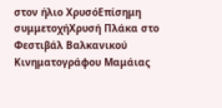στον ήλιο ΧρυσόΕπίσημη συμμετοχήΧρυσή Πλάκα στο Φεστιβάλ Βαλκανικού Κινηματογράφου Μαμάιας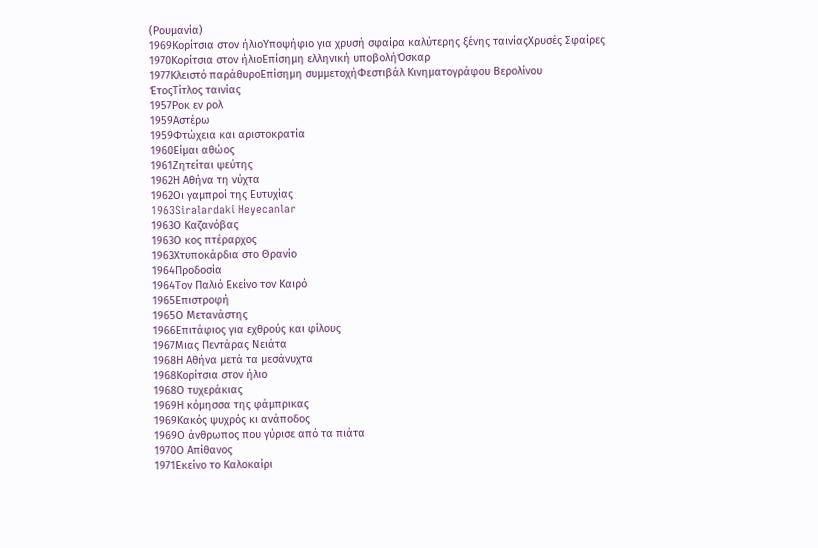(Ρουμανία)
1969Κορίτσια στον ήλιοΥποψήφιο για χρυσή σφαίρα καλύτερης ξένης ταινίαςΧρυσές Σφαίρες
1970Κορίτσια στον ήλιοΕπίσημη ελληνική υποβολήΌσκαρ
1977Κλειστό παράθυροΕπίσημη συμμετοχήΦεστιβάλ Κινηματογράφου Βερολίνου
ΈτοςΤίτλος ταινίας
1957Ροκ εν ρολ
1959Αστέρω
1959Φτώχεια και αριστοκρατία
1960Είμαι αθώος
1961Ζητείται ψεύτης
1962Η Αθήνα τη νύχτα
1962Οι γαμπροί της Ευτυχίας
1963Siralardaki Heyecanlar
1963Ο Καζανόβας
1963Ο κος πτέραρχος
1963Χτυποκάρδια στο Θρανίο
1964Προδοσία
1964Τον Παλιό Εκείνο τον Καιρό
1965Επιστροφή
1965Ο Μετανάστης
1966Επιτάφιος για εχθρούς και φίλους
1967Μιας Πεντάρας Νειάτα
1968Η Αθήνα μετά τα μεσάνυχτα
1968Κορίτσια στον ήλιο
1968Ο τυχεράκιας
1969Η κόμησσα της φάμπρικας
1969Κακός ψυχρός κι ανάποδος
1969Ο άνθρωπος που γύρισε από τα πιάτα
1970Ο Απίθανος
1971Εκείνο το Καλοκαίρι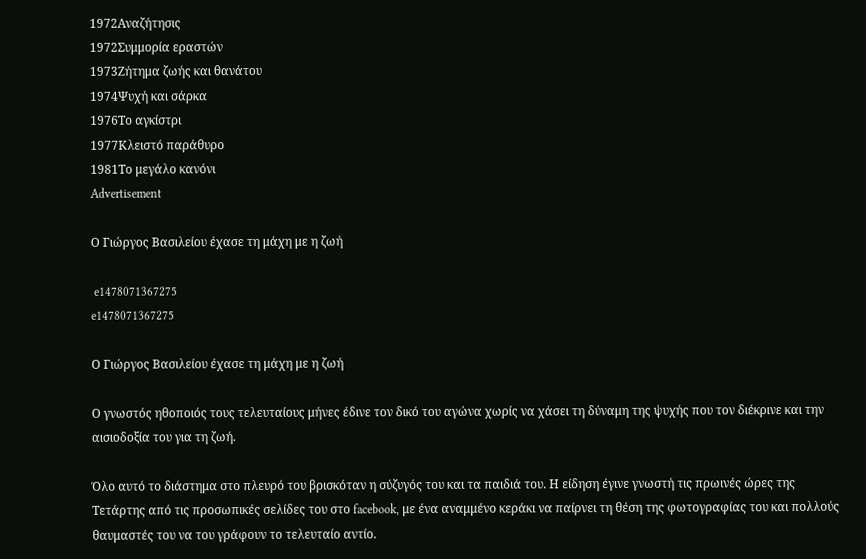1972Αναζήτησις
1972Συμμορία εραστών
1973Ζήτημα ζωής και θανάτου
1974Ψυχή και σάρκα
1976Το αγκίστρι
1977Κλειστό παράθυρο
1981Το μεγάλο κανόνι
Advertisement

Ο Γιώργος Βασιλείου έχασε τη μάχη με η ζωή

 e1478071367275
e1478071367275

Ο Γιώργος Βασιλείου έχασε τη μάχη με η ζωή

Ο γνωστός ηθοποιός τους τελευταίους μήνες έδινε τον δικό του αγώνα χωρίς να χάσει τη δύναμη της ψυχής που τον διέκρινε και την αισιοδοξία του για τη ζωή.

Όλο αυτό το διάστημα στο πλευρό του βρισκόταν η σύζυγός του και τα παιδιά του. Η είδηση έγινε γνωστή τις πρωινές ώρες της Τετάρτης από τις προσωπικές σελίδες του στο facebook, με ένα αναμμένο κεράκι να παίρνει τη θέση της φωτογραφίας του και πολλούς θαυμαστές του να του γράφουν το τελευταίο αντίο.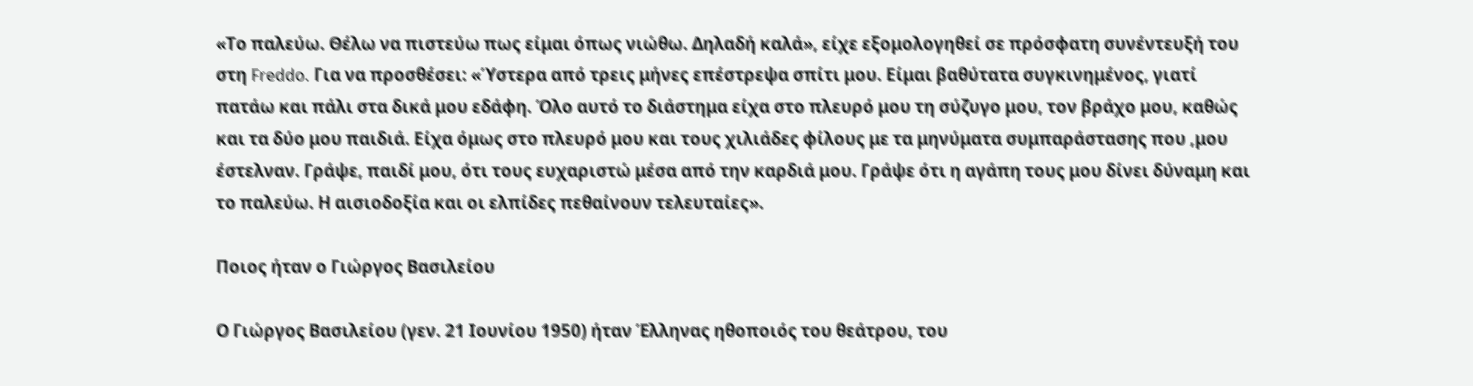«Το παλεύω. Θέλω να πιστεύω πως είμαι όπως νιώθω. Δηλαδή καλά», είχε εξομολογηθεί σε πρόσφατη συνέντευξή του στη Freddo. Για να προσθέσει: «Ύστερα από τρεις μήνες επέστρεψα σπίτι μου. Είμαι βαθύτατα συγκινημένος, γιατί πατάω και πάλι στα δικά μου εδάφη. Όλο αυτό το διάστημα είχα στο πλευρό μου τη σύζυγο μου, τον βράχο μου, καθώς και τα δύο μου παιδιά. Είχα όμως στο πλευρό μου και τους χιλιάδες φίλους με τα μηνύματα συμπαράστασης που ,μου έστελναν. Γράψε, παιδί μου, ότι τους ευχαριστώ μέσα από την καρδιά μου. Γράψε ότι η αγάπη τους μου δίνει δύναμη και το παλεύω. Η αισιοδοξία και οι ελπίδες πεθαίνουν τελευταίες».

Ποιος ήταν ο Γιώργος Βασιλείου

Ο Γιώργος Βασιλείου (γεν. 21 Ιουνίου 1950) ήταν Έλληνας ηθοποιός του θεάτρου, του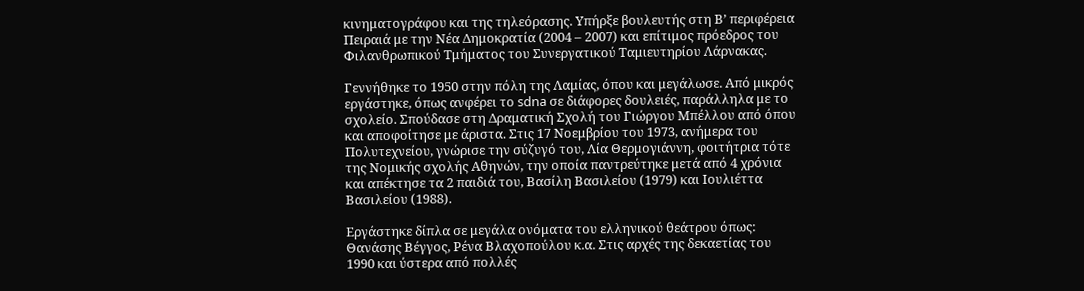κινηματογράφου και της τηλεόρασης. Υπήρξε βουλευτής στη Β’ περιφέρεια Πειραιά με την Νέα Δημοκρατία (2004 – 2007) και επίτιμος πρόεδρος του Φιλανθρωπικού Τμήματος του Συνεργατικού Ταμιευτηρίου Λάρνακας.

Γεννήθηκε το 1950 στην πόλη της Λαμίας, όπου και μεγάλωσε. Από μικρός εργάστηκε, όπως ανφέρει το sdna σε διάφορες δουλειές, παράλληλα με το σχολείο. Σπούδασε στη Δραματική Σχολή του Γιώργου Μπέλλου από όπου και αποφοίτησε με άριστα. Στις 17 Νοεμβρίου του 1973, ανήμερα του Πολυτεχνείου, γνώρισε την σύζυγό του, Λία Θερμογιάννη, φοιτήτρια τότε της Νομικής σχολής Αθηνών, την οποία παντρεύτηκε μετά από 4 χρόνια και απέκτησε τα 2 παιδιά του, Βασίλη Βασιλείου (1979) και Ιουλιέττα Βασιλείου (1988).

Εργάστηκε δίπλα σε μεγάλα ονόματα του ελληνικού θεάτρου όπως: Θανάσης Βέγγος, Ρένα Βλαχοπούλου κ.α. Στις αρχές της δεκαετίας του 1990 και ύστερα από πολλές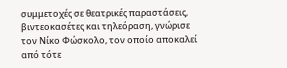συμμετοχές σε θεατρικές παραστάσεις, βιντεοκασέτες και τηλεόραση, γνώρισε τον Νίκο Φώσκολο, τον οποίο αποκαλεί από τότε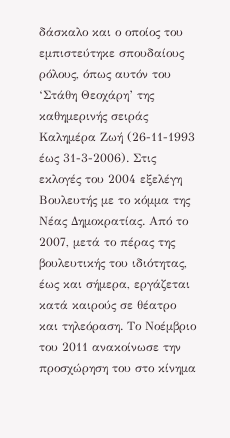δάσκαλο και ο οποίος του εμπιστεύτηκε σπουδαίους ρόλους, όπως αυτόν του ‘Στάθη Θεοχάρη’ της καθημερινής σειράς Καλημέρα Ζωή (26-11-1993 έως 31-3-2006). Στις εκλογές του 2004 εξελέγη Bουλευτής με το κόμμα της Νέας Δημοκρατίας. Από το 2007, μετά το πέρας της βουλευτικής του ιδιότητας, έως και σήμερα, εργάζεται κατά καιρούς σε θέατρο και τηλεόραση. Το Νοέμβριο του 2011 ανακοίνωσε την προσχώρηση του στο κίνημα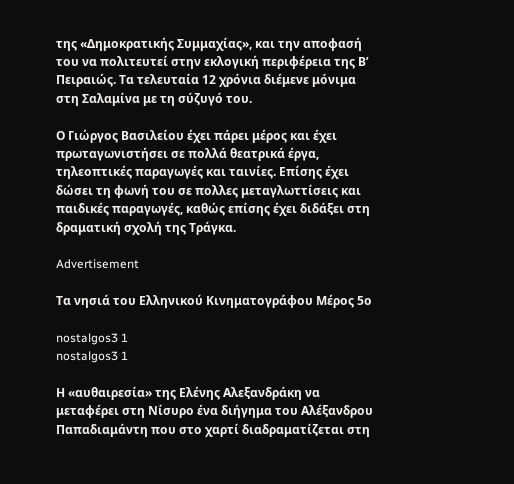της «Δημοκρατικής Συμμαχίας», και την αποφασή του να πολιτευτεί στην εκλογική περιφέρεια της Β’ Πειραιώς. Τα τελευταία 12 χρόνια διέμενε μόνιμα στη Σαλαμίνα με τη σύζυγό του.

Ο Γιώργος Βασιλείου έχει πάρει μέρος και έχει πρωταγωνιστήσει σε πολλά θεατρικά έργα, τηλεοπτικές παραγωγές και ταινίες. Επίσης έχει δώσει τη φωνή του σε πολλες μεταγλωττίσεις και παιδικές παραγωγές, καθώς επίσης έχει διδάξει στη δραματική σχολή της Τράγκα.

Advertisement

Τα νησιά του Ελληνικού Κινηματογράφου Μέρος 5ο

nostalgos3 1
nostalgos3 1

Η «αυθαιρεσία» της Ελένης Αλεξανδράκη να μεταφέρει στη Νίσυρο ένα διήγημα του Αλέξανδρου Παπαδιαμάντη που στο χαρτί διαδραματίζεται στη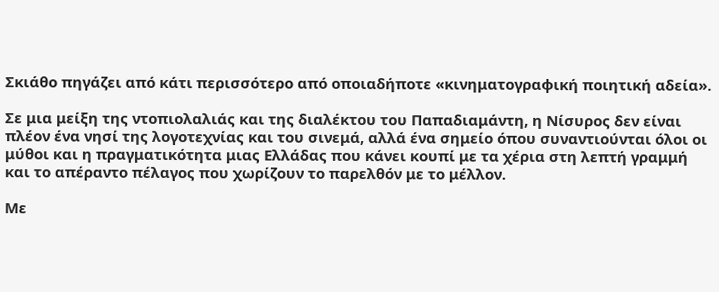Σκιάθο πηγάζει από κάτι περισσότερο από οποιαδήποτε «κινηματογραφική ποιητική αδεία».

Σε μια μείξη της ντοπιολαλιάς και της διαλέκτου του Παπαδιαμάντη, η Νίσυρος δεν είναι πλέον ένα νησί της λογοτεχνίας και του σινεμά, αλλά ένα σημείο όπου συναντιούνται όλοι οι μύθοι και η πραγματικότητα μιας Ελλάδας που κάνει κουπί με τα χέρια στη λεπτή γραμμή και το απέραντο πέλαγος που χωρίζουν το παρελθόν με το μέλλον.

Με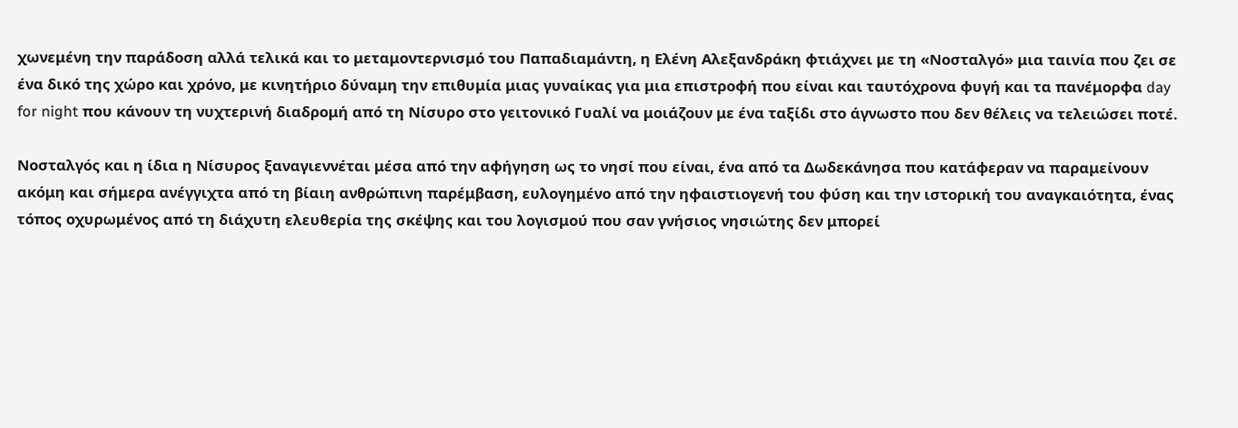χωνεμένη την παράδοση αλλά τελικά και το μεταμοντερνισμό του Παπαδιαμάντη, η Ελένη Αλεξανδράκη φτιάχνει με τη «Νοσταλγό» μια ταινία που ζει σε ένα δικό της χώρο και χρόνο, με κινητήριο δύναμη την επιθυμία μιας γυναίκας για μια επιστροφή που είναι και ταυτόχρονα φυγή και τα πανέμορφα day for night που κάνουν τη νυχτερινή διαδρομή από τη Νίσυρο στο γειτονικό Γυαλί να μοιάζουν με ένα ταξίδι στο άγνωστο που δεν θέλεις να τελειώσει ποτέ.

Νοσταλγός και η ίδια η Νίσυρος ξαναγιεννέται μέσα από την αφήγηση ως το νησί που είναι, ένα από τα Δωδεκάνησα που κατάφεραν να παραμείνουν ακόμη και σήμερα ανέγγιχτα από τη βίαιη ανθρώπινη παρέμβαση, ευλογημένο από την ηφαιστιογενή του φύση και την ιστορική του αναγκαιότητα, ένας τόπος οχυρωμένος από τη διάχυτη ελευθερία της σκέψης και του λογισμού που σαν γνήσιος νησιώτης δεν μπορεί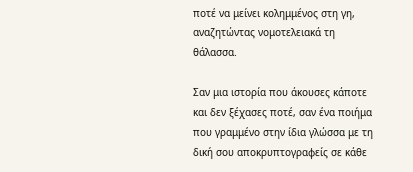ποτέ να μείνει κολημμένος στη γη, αναζητώντας νομοτελειακά τη θάλασσα.

Σαν μια ιστορία που άκουσες κάποτε και δεν ξέχασες ποτέ, σαν ένα ποιήμα που γραμμένο στην ίδια γλώσσα με τη δική σου αποκρυπτογραφείς σε κάθε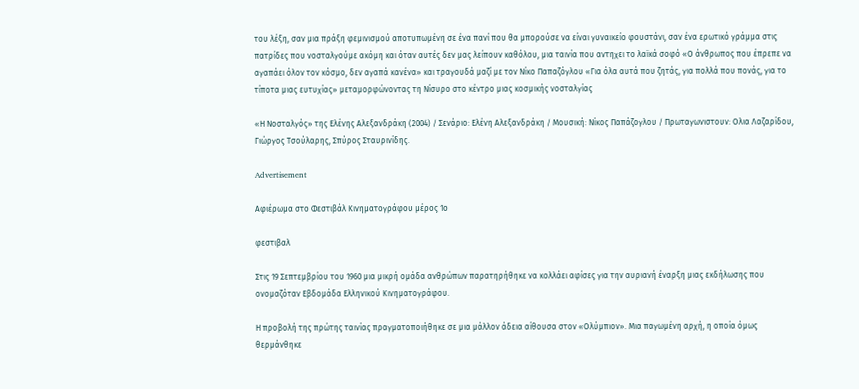του λέξη, σαν μια πράξη φεμινισμού αποτυπωμένη σε ένα πανί που θα μπορούσε να είναι γυναικείο φουστάνι, σαν ένα ερωτικό γράμμα στις πατρίδες που νοσταλγούμε ακόμη και όταν αυτές δεν μας λείπουν καθόλου, μια ταινία που αντηχει το λαϊκά σοφό «Ο άνθρωπος που έπρεπε να αγαπάει όλον τον κόσμο, δεν αγαπά κανένα» και τραγουδά μαζί με τον Νίκο Παπαζόγλου «Για όλα αυτά που ζητάς, για πολλά που πονάς, για το τίποτα μιας ευτυχίας» μεταμορφώνοντας τη Νίσυρο στο κέντρο μιας κοσμικής νοσταλγίας

«Η Νοσταλγός» της Ελένης Αλεξανδράκη (2004) / Σενάριο: Ελένη Αλεξανδράκη / Μουσική: Νίκος Παπάζογλου / Πρωταγωνιστουν: Ολια Λαζαρίδου, Γιώργος Τσούλαρης, Σπύρος Σταυρινίδης.

Advertisement

Αφιέρωμα στο Φεστιβάλ Κινηματογράφου μέρος 1ο

φεστιβαλ

Στις 19 Σεπτεμβρίου του 1960 μια μικρή ομάδα ανθρώπων παρατηρήθηκε να κολλάει αφίσες για την αυριανή έναρξη μιας εκδήλωσης που ονομαζόταν Εβδομάδα Ελληνικού Κινηματογράφου.

Η προβολή της πρώτης ταινίας πραγματοποιήθηκε σε μια μάλλον άδεια αίθουσα στον «Ολύμπιον». Μια παγωμένη αρχή, η οποία όμως θερμάνθηκε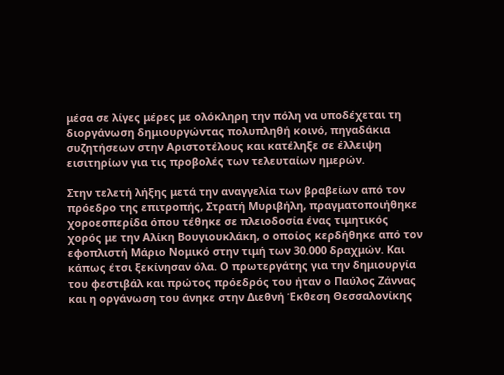μέσα σε λίγες μέρες με ολόκληρη την πόλη να υποδέχεται τη διοργάνωση δημιουργώντας πολυπληθή κοινό, πηγαδάκια συζητήσεων στην Αριστοτέλους και κατέληξε σε έλλειψη εισιτηρίων για τις προβολές των τελευταίων ημερών.

Στην τελετή λήξης μετά την αναγγελία των βραβείων από τον πρόεδρο της επιτροπής, Στρατή Μυριβήλη, πραγματοποιήθηκε χοροεσπερίδα όπου τέθηκε σε πλειοδοσία ένας τιμητικός χορός με την Αλίκη Βουγιουκλάκη, ο οποίος κερδήθηκε από τον εφοπλιστή Μάριο Νομικό στην τιμή των 30.000 δραχμών. Και κάπως έτσι ξεκίνησαν όλα. Ο πρωτεργάτης για την δημιουργία του φεστιβάλ και πρώτος πρόεδρός του ήταν ο Παύλος Ζάννας και η οργάνωση του άνηκε στην Διεθνή Έκθεση Θεσσαλονίκης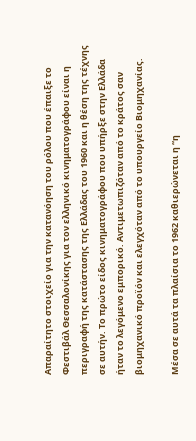Απαραίτητο στοιχείο για την κατανόηση του ρόλου που έπαιξε το Φεστιβάλ Θεσσαλονίκης για τον ελληνικό κινηματογράφου είναι η περιγραφή της κατάστασης της Ελλάδας του 1960 και η θέση της τέχνης σε αυτήν. Το πρώτο είδος κινηματογράφου που υπήρξε στην Ελλάδα ήταν το λεγόμενο εμπορικό. Αντιμετωπιζόταν από το κράτος σαν βιομηχανικό προϊόν και ελεγχόταν από το υπουργείο Βιομηχανίας.

Μέσα σε αυτά τα πλαίσια το 1962 καθιερώνεται η “η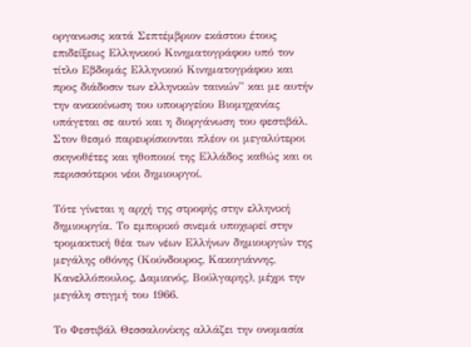οργανωσις κατά Σεπτέμβριον εκάστου έτους επιδείξεως Ελληνικού Κινηματογράφου υπό τον τίτλο Εβδομάς Ελληνικού Κινηματογράφου και προς διάδοσιν των ελληνικών ταινιών” και με αυτήν την ανακοίνωση του υπουργείου Βιομηχανίας υπάγεται σε αυτό και η διοργάνωση του φεστιβάλ. Στον θεσμό παρευρίσκονται πλέον οι μεγαλύτεροι σκηνοθέτες και ηθοποιοί της Ελλάδος καθώς και οι περισσότεροι νέοι δημιουργοί.

Τότε γίνεται η αρχή της στροφής στην ελληνική δημιουργία. Το εμπορικό σινεμά υποχωρεί στην τρομακτική θέα των νέων Ελλήνων δημιουργών της μεγάλης οθόνης (Κούνδουρος, Κακογιάννης, Κανελλόπουλος, Δαμιανός, Βούλγαρης), μέχρι την μεγάλη στιγμή του 1966.

Το Φεστιβάλ Θεσσαλονίκης αλλάζει την ονομασία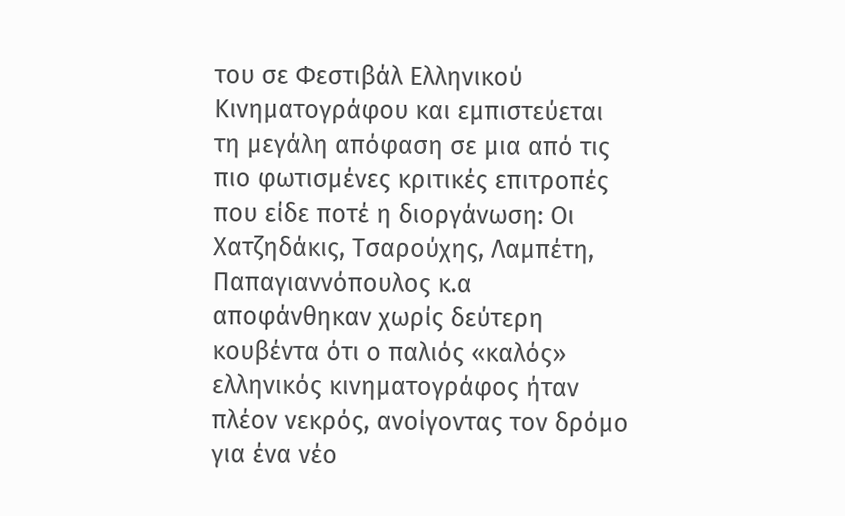του σε Φεστιβάλ Ελληνικού Κινηματογράφου και εμπιστεύεται τη μεγάλη απόφαση σε μια από τις πιο φωτισμένες κριτικές επιτροπές που είδε ποτέ η διοργάνωση: Οι Χατζηδάκις, Τσαρούχης, Λαμπέτη, Παπαγιαννόπουλος κ.α αποφάνθηκαν χωρίς δεύτερη κουβέντα ότι ο παλιός «καλός» ελληνικός κινηματογράφος ήταν πλέον νεκρός, ανοίγοντας τον δρόμο για ένα νέο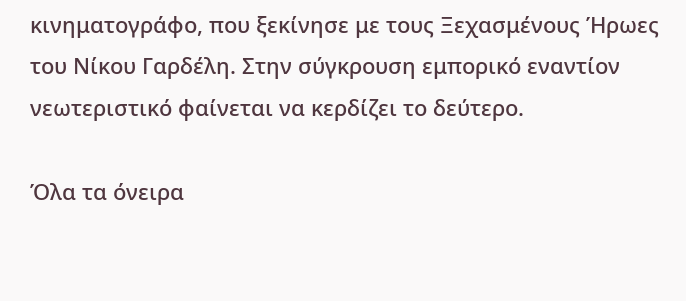κινηματογράφο, που ξεκίνησε με τους Ξεχασμένους Ήρωες του Νίκου Γαρδέλη. Στην σύγκρουση εμπορικό εναντίον νεωτεριστικό φαίνεται να κερδίζει το δεύτερο.

Όλα τα όνειρα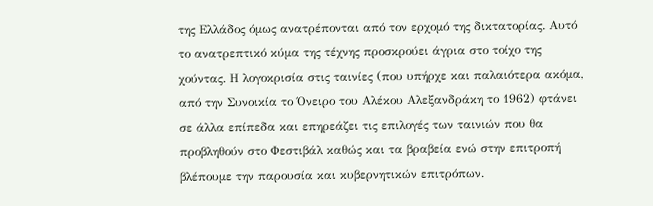της Ελλάδος όμως ανατρέπονται από τον ερχομό της δικτατορίας. Αυτό το ανατρεπτικό κύμα της τέχνης προσκρούει άγρια στο τοίχο της χούντας. Η λογοκρισία στις ταινίες (που υπήρχε και παλαιότερα ακόμα, από την Συνοικία το Όνειρο του Αλέκου Αλεξανδράκη το 1962) φτάνει σε άλλα επίπεδα και επηρεάζει τις επιλογές των ταινιών που θα προβληθούν στο Φεστιβάλ καθώς και τα βραβεία ενώ στην επιτροπή βλέπουμε την παρουσία και κυβερνητικών επιτρόπων.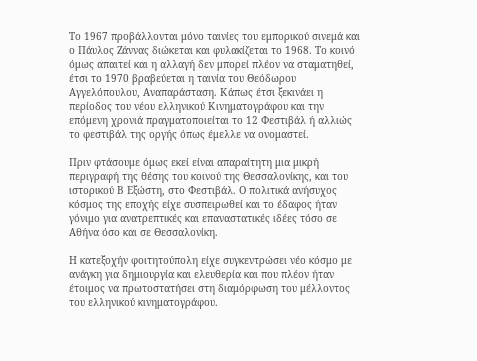Το 1967 προβάλλονται μόνο ταινίες του εμπορικού σινεμά και ο Πάυλος Ζάννας διώκεται και φυλακίζεται το 1968. Το κοινό όμως απαιτεί και η αλλαγή δεν μπορεί πλέον να σταματηθεί, έτσι το 1970 βραβεύεται η ταινία του Θεόδωρου Αγγελόπουλου, Αναπαράσταση. Κάπως έτσι ξεκινάει η περίοδος του νέου ελληνικού Κινηματογράφου και την επόμενη χρονιά πραγματοποιείται το 12 Φεστιβάλ ή αλλιώς το φεστιβάλ της οργής όπως έμελλε να ονομαστεί.

Πριν φτάσουμε όμως εκεί είναι απαραίτητη μια μικρή περιγραφή της θέσης του κοινού της Θεσσαλονίκης, και του ιστορικού Β Εξώστη, στο Φεστιβάλ. Ο πολιτικά ανήσυχος κόσμος της εποχής είχε συσπειρωθεί και το έδαφος ήταν γόνιμο για ανατρεπτικές και επαναστατικές ιδέες τόσο σε Αθήνα όσο και σε Θεσσαλονίκη.

Η κατεξοχήν φοιτητούπολη είχε συγκεντρώσει νέο κόσμο με ανάγκη για δημιουργία και ελευθερία και που πλέον ήταν έτοιμος να πρωτοστατήσει στη διαμόρφωση του μέλλοντος του ελληνικού κινηματογράφου.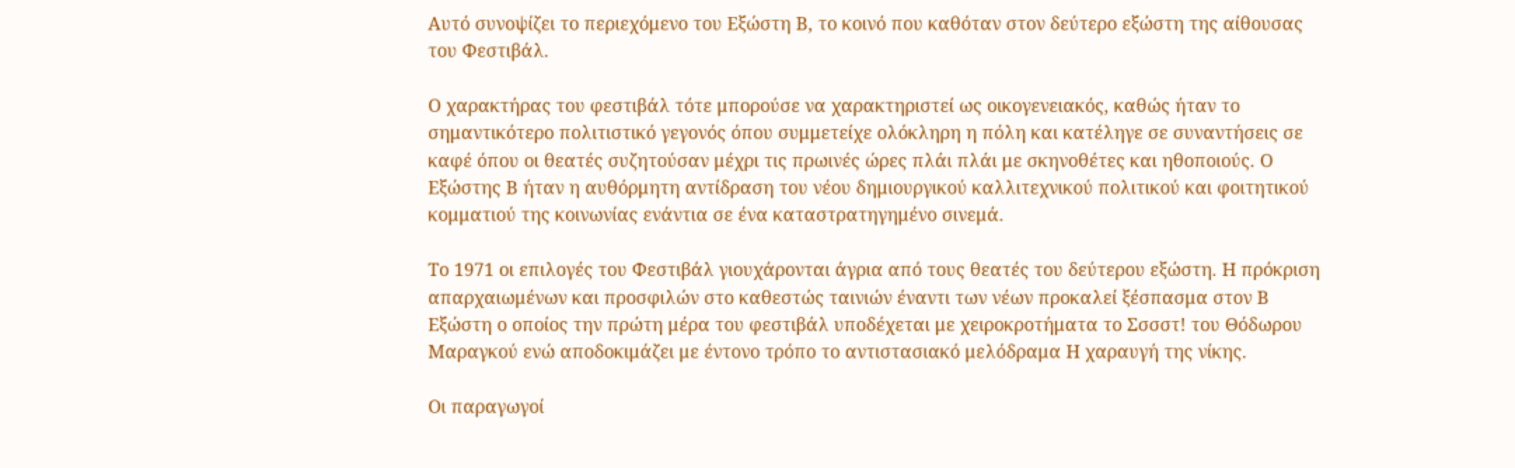Αυτό συνοψίζει το περιεχόμενο του Εξώστη Β, το κοινό που καθόταν στον δεύτερο εξώστη της αίθουσας του Φεστιβάλ.

Ο χαρακτήρας του φεστιβάλ τότε μπορούσε να χαρακτηριστεί ως οικογενειακός, καθώς ήταν το σημαντικότερο πολιτιστικό γεγονός όπου συμμετείχε ολόκληρη η πόλη και κατέληγε σε συναντήσεις σε καφέ όπου οι θεατές συζητούσαν μέχρι τις πρωινές ώρες πλάι πλάι με σκηνοθέτες και ηθοποιούς. Ο Εξώστης Β ήταν η αυθόρμητη αντίδραση του νέου δημιουργικού καλλιτεχνικού πολιτικού και φοιτητικού κομματιού της κοινωνίας ενάντια σε ένα καταστρατηγημένο σινεμά.

Το 1971 οι επιλογές του Φεστιβάλ γιουχάρονται άγρια από τους θεατές του δεύτερου εξώστη. Η πρόκριση απαρχαιωμένων και προσφιλών στο καθεστώς ταινιών έναντι των νέων προκαλεί ξέσπασμα στον Β Εξώστη ο οποίος την πρώτη μέρα του φεστιβάλ υποδέχεται με χειροκροτήματα το Σσσστ! του Θόδωρου Μαραγκού ενώ αποδοκιμάζει με έντονο τρόπο το αντιστασιακό μελόδραμα Η χαραυγή της νίκης.

Οι παραγωγοί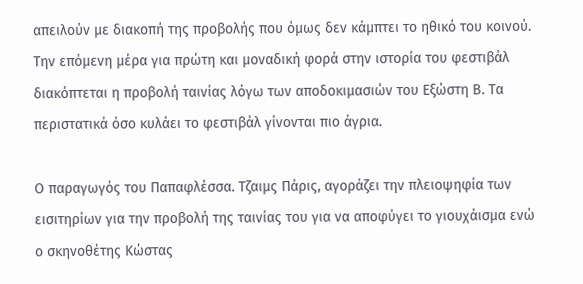απειλούν με διακοπή της προβολής που όμως δεν κάμπτει το ηθικό του κοινού. Την επόμενη μέρα για πρώτη και μοναδική φορά στην ιστορία του φεστιβάλ διακόπτεται η προβολή ταινίας λόγω των αποδοκιμασιών του Εξώστη Β. Τα περιστατικά όσο κυλάει το φεστιβάλ γίνονται πιο άγρια.

Ο παραγωγός του Παπαφλέσσα. Τζαιμς Πάρις, αγοράζει την πλειοψηφία των εισιτηρίων για την προβολή της ταινίας του για να αποφύγει το γιουχάισμα ενώ ο σκηνοθέτης Κώστας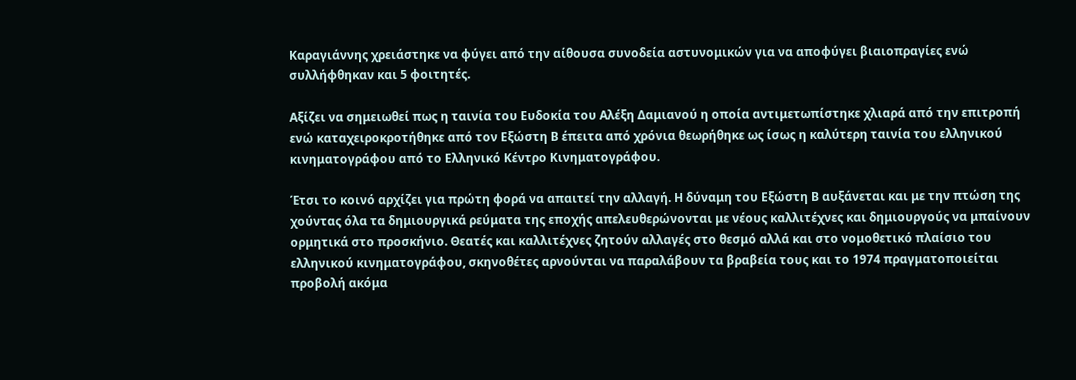Καραγιάννης χρειάστηκε να φύγει από την αίθουσα συνοδεία αστυνομικών για να αποφύγει βιαιοπραγίες ενώ συλλήφθηκαν και 5 φοιτητές.

Αξίζει να σημειωθεί πως η ταινία του Ευδοκία του Αλέξη Δαμιανού η οποία αντιμετωπίστηκε χλιαρά από την επιτροπή ενώ καταχειροκροτήθηκε από τον Εξώστη Β έπειτα από χρόνια θεωρήθηκε ως ίσως η καλύτερη ταινία του ελληνικού κινηματογράφου από το Ελληνικό Κέντρο Κινηματογράφου.

Έτσι το κοινό αρχίζει για πρώτη φορά να απαιτεί την αλλαγή. Η δύναμη του Εξώστη Β αυξάνεται και με την πτώση της χούντας όλα τα δημιουργικά ρεύματα της εποχής απελευθερώνονται με νέους καλλιτέχνες και δημιουργούς να μπαίνουν ορμητικά στο προσκήνιο. Θεατές και καλλιτέχνες ζητούν αλλαγές στο θεσμό αλλά και στο νομοθετικό πλαίσιο του ελληνικού κινηματογράφου, σκηνοθέτες αρνούνται να παραλάβουν τα βραβεία τους και το 1974 πραγματοποιείται προβολή ακόμα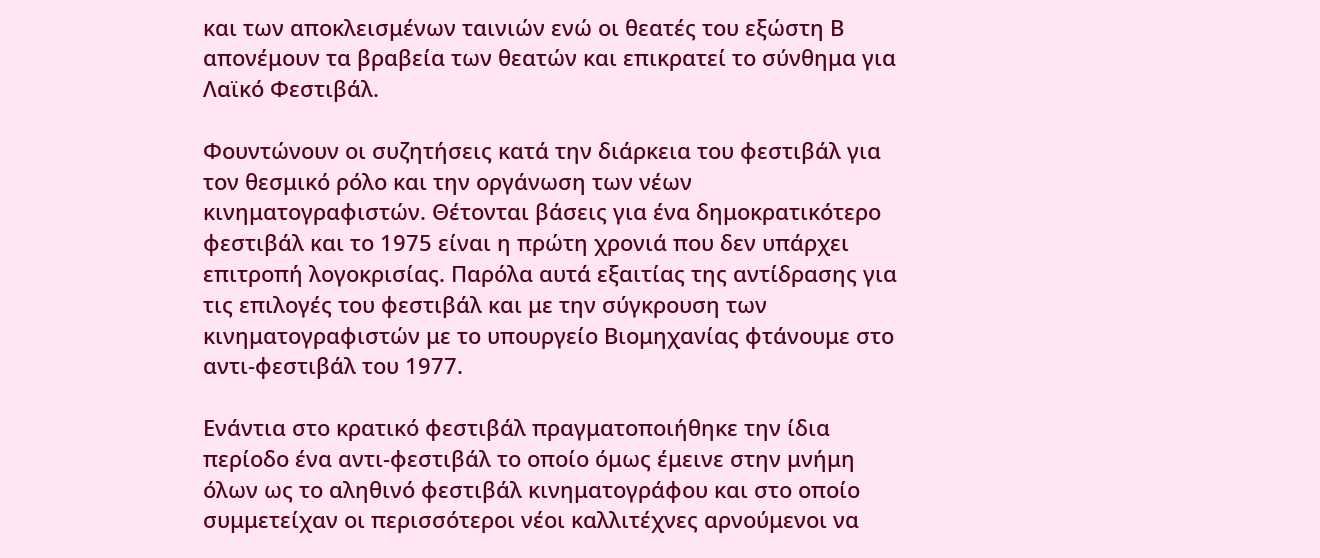και των αποκλεισμένων ταινιών ενώ οι θεατές του εξώστη Β απονέμουν τα βραβεία των θεατών και επικρατεί το σύνθημα για Λαϊκό Φεστιβάλ.

Φουντώνουν οι συζητήσεις κατά την διάρκεια του φεστιβάλ για τον θεσμικό ρόλο και την οργάνωση των νέων κινηματογραφιστών. Θέτονται βάσεις για ένα δημοκρατικότερο φεστιβάλ και το 1975 είναι η πρώτη χρονιά που δεν υπάρχει επιτροπή λογοκρισίας. Παρόλα αυτά εξαιτίας της αντίδρασης για τις επιλογές του φεστιβάλ και με την σύγκρουση των κινηματογραφιστών με το υπουργείο Βιομηχανίας φτάνουμε στο αντι-φεστιβάλ του 1977.

Ενάντια στο κρατικό φεστιβάλ πραγματοποιήθηκε την ίδια περίοδο ένα αντι-φεστιβάλ το οποίο όμως έμεινε στην μνήμη όλων ως το αληθινό φεστιβάλ κινηματογράφου και στο οποίο συμμετείχαν οι περισσότεροι νέοι καλλιτέχνες αρνούμενοι να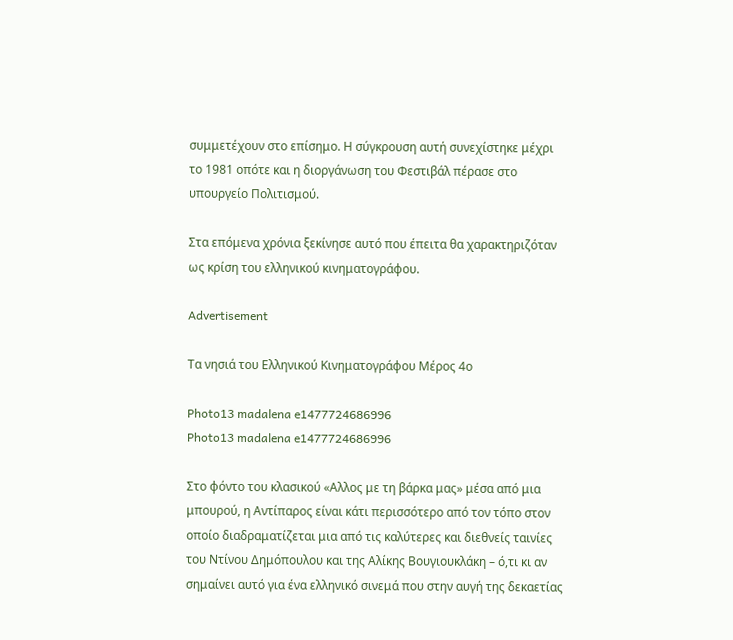συμμετέχουν στο επίσημο. Η σύγκρουση αυτή συνεχίστηκε μέχρι το 1981 οπότε και η διοργάνωση του Φεστιβάλ πέρασε στο υπουργείο Πολιτισμού.

Στα επόμενα χρόνια ξεκίνησε αυτό που έπειτα θα χαρακτηριζόταν ως κρίση του ελληνικού κινηματογράφου.

Advertisement

Τα νησιά του Ελληνικού Κινηματογράφου Μέρος 4ο

Photo13 madalena e1477724686996
Photo13 madalena e1477724686996

Στο φόντο του κλασικού «Αλλος με τη βάρκα μας» μέσα από μια μπουρού, η Αντίπαρος είναι κάτι περισσότερο από τον τόπο στον οποίο διαδραματίζεται μια από τις καλύτερες και διεθνείς ταινίες του Ντίνου Δημόπουλου και της Αλίκης Βουγιουκλάκη – ό,τι κι αν σημαίνει αυτό για ένα ελληνικό σινεμά που στην αυγή της δεκαετίας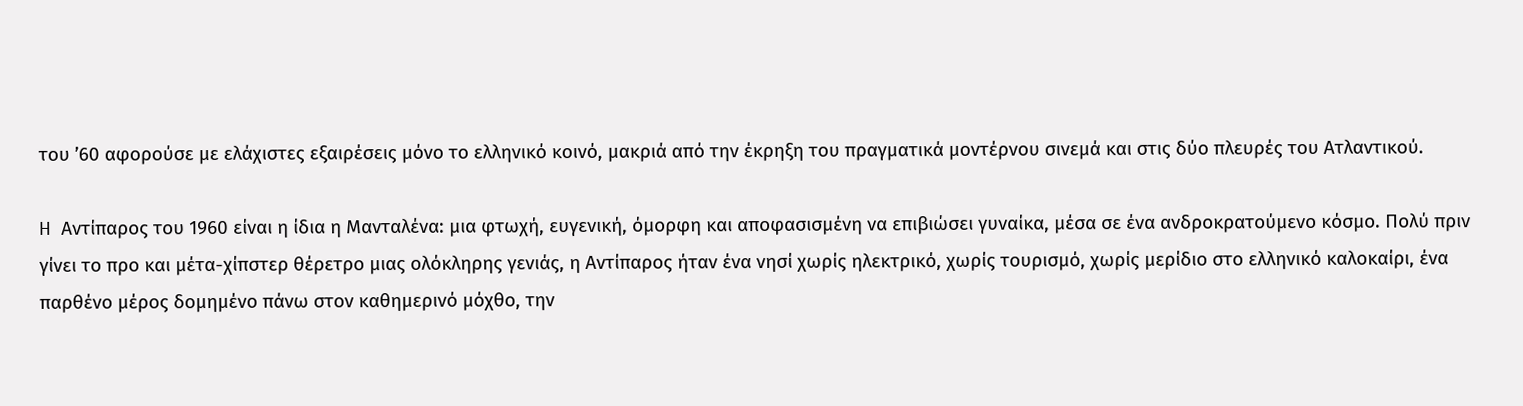του ’60 αφορούσε με ελάχιστες εξαιρέσεις μόνο το ελληνικό κοινό, μακριά από την έκρηξη του πραγματικά μοντέρνου σινεμά και στις δύο πλευρές του Ατλαντικού.

H Αντίπαρος του 1960 είναι η ίδια η Μανταλένα: μια φτωχή, ευγενική, όμορφη και αποφασισμένη να επιβιώσει γυναίκα, μέσα σε ένα ανδροκρατούμενο κόσμο. Πολύ πριν γίνει το προ και μέτα-χίπστερ θέρετρο μιας ολόκληρης γενιάς, η Αντίπαρος ήταν ένα νησί χωρίς ηλεκτρικό, χωρίς τουρισμό, χωρίς μερίδιο στο ελληνικό καλοκαίρι, ένα παρθένο μέρος δομημένο πάνω στον καθημερινό μόχθο, την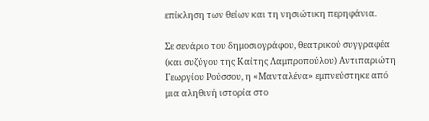επίκληση των θείων και τη νησιώτικη περηφάνια.

Σε σενάριο του δημοσιογράφου, θεατρικού συγγραφέα (και συζύγου της Καίτης Λαμπροπούλου) Αντιπαριώτη Γεωργίου Ρούσσου, η «Μανταλένα» εμπνεύστηκε από μια αληθινή ιστορία στο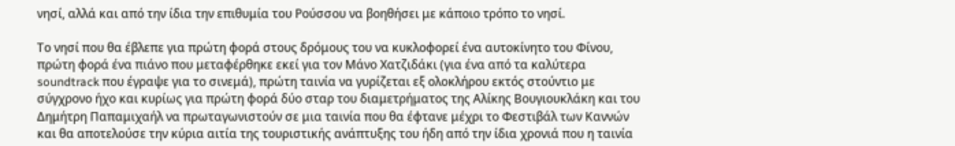νησί, αλλά και από την ίδια την επιθυμία του Ρούσσου να βοηθήσει με κάποιο τρόπο το νησί.

Το νησί που θα έβλεπε για πρώτη φορά στους δρόμους του να κυκλοφορεί ένα αυτοκίνητο του Φίνου, πρώτη φορά ένα πιάνο που μεταφέρθηκε εκεί για τον Μάνο Χατζιδάκι (για ένα από τα καλύτερα soundtrack που έγραψε για το σινεμά), πρώτη ταινία να γυρίζεται εξ ολοκλήρου εκτός στούντιο με σύγχρονο ήχο και κυρίως για πρώτη φορά δύο σταρ του διαμετρήματος της Αλίκης Βουγιουκλάκη και του Δημήτρη Παπαμιχαήλ να πρωταγωνιστούν σε μια ταινία που θα έφτανε μέχρι το Φεστιβάλ των Καννών και θα αποτελούσε την κύρια αιτία της τουριστικής ανάπτυξης του ήδη από την ίδια χρονιά που η ταινία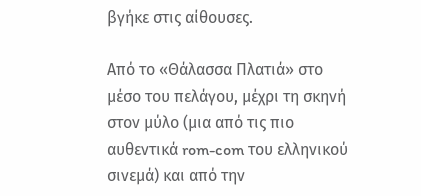βγήκε στις αίθουσες.

Από το «Θάλασσα Πλατιά» στο μέσο του πελάγου, μέχρι τη σκηνή στον μύλο (μια από τις πιο αυθεντικά rom-com του ελληνικού σινεμά) και από την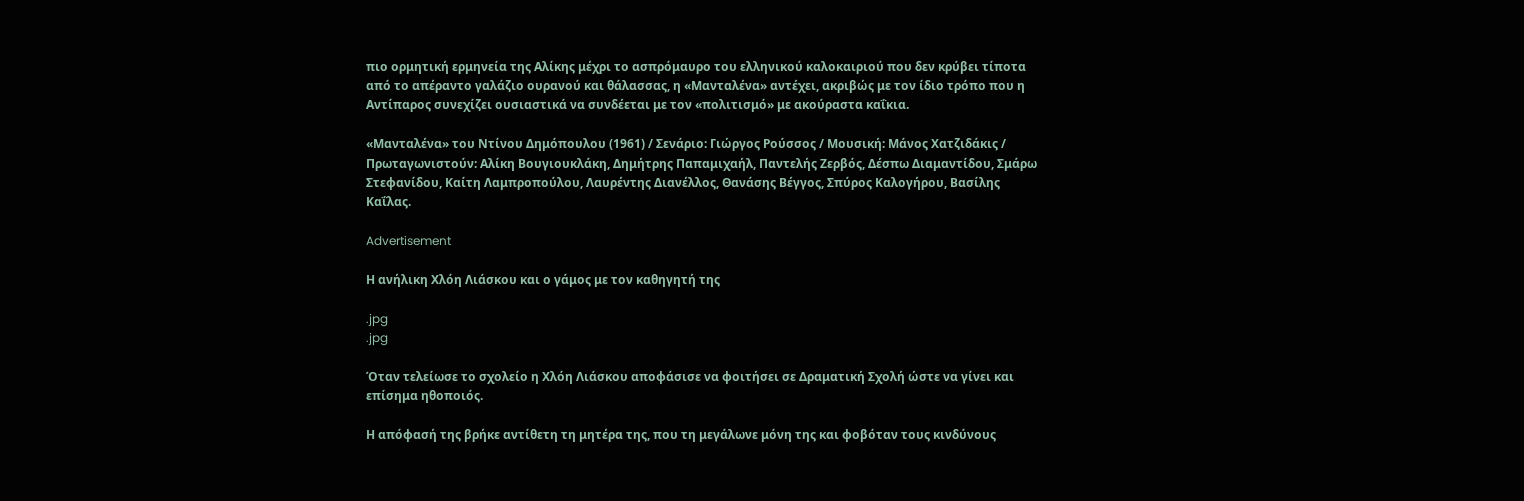πιο ορμητική ερμηνεία της Αλίκης μέχρι το ασπρόμαυρο του ελληνικού καλοκαιριού που δεν κρύβει τίποτα από το απέραντο γαλάζιο ουρανού και θάλασσας, η «Μανταλένα» αντέχει, ακριβώς με τον ίδιο τρόπο που η Αντίπαρος συνεχίζει ουσιαστικά να συνδέεται με τον «πολιτισμό» με ακούραστα καΐκια.

«Μανταλένα» του Ντίνου Δημόπουλου (1961) / Σενάριο: Γιώργος Ρούσσος / Μουσική: Μάνος Χατζιδάκις / Πρωταγωνιστούν: Αλίκη Βουγιουκλάκη, Δημήτρης Παπαμιχαήλ, Παντελής Ζερβός, Δέσπω Διαμαντίδου, Σμάρω Στεφανίδου, Καίτη Λαμπροπούλου, Λαυρέντης Διανέλλος, Θανάσης Βέγγος, Σπύρος Καλογήρου, Βασίλης Καΐλας.

Advertisement

Η ανήλικη Χλόη Λιάσκου και ο γάμος με τον καθηγητή της

.jpg
.jpg

Όταν τελείωσε το σχολείο η Χλόη Λιάσκου αποφάσισε να φοιτήσει σε Δραματική Σχολή ώστε να γίνει και επίσημα ηθοποιός.

Η απόφασή της βρήκε αντίθετη τη μητέρα της, που τη μεγάλωνε μόνη της και φοβόταν τους κινδύνους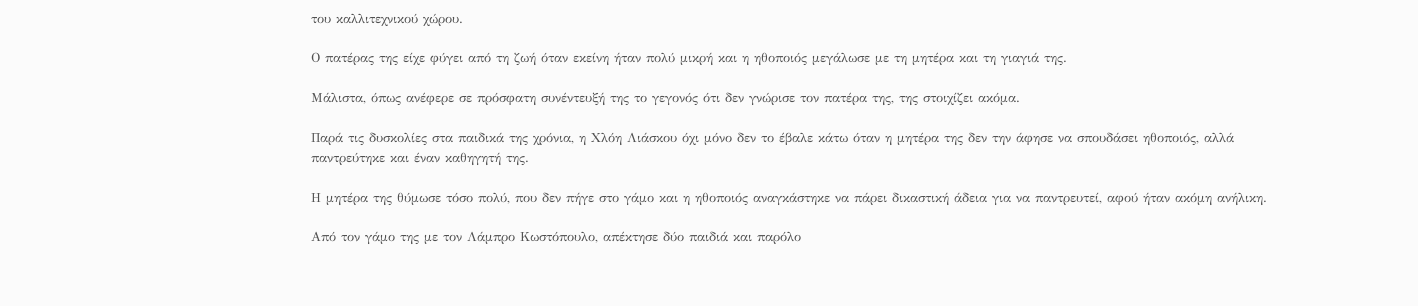του καλλιτεχνικού χώρου.

Ο πατέρας της είχε φύγει από τη ζωή όταν εκείνη ήταν πολύ μικρή και η ηθοποιός μεγάλωσε με τη μητέρα και τη γιαγιά της.

Μάλιστα, όπως ανέφερε σε πρόσφατη συνέντευξή της το γεγονός ότι δεν γνώρισε τον πατέρα της, της στοιχίζει ακόμα.

Παρά τις δυσκολίες στα παιδικά της χρόνια, η Χλόη Λιάσκου όχι μόνο δεν το έβαλε κάτω όταν η μητέρα της δεν την άφησε να σπουδάσει ηθοποιός, αλλά παντρεύτηκε και έναν καθηγητή της.

Η μητέρα της θύμωσε τόσο πολύ, που δεν πήγε στο γάμο και η ηθοποιός αναγκάστηκε να πάρει δικαστική άδεια για να παντρευτεί, αφού ήταν ακόμη ανήλικη.

Από τον γάμο της με τον Λάμπρο Κωστόπουλο, απέκτησε δύο παιδιά και παρόλο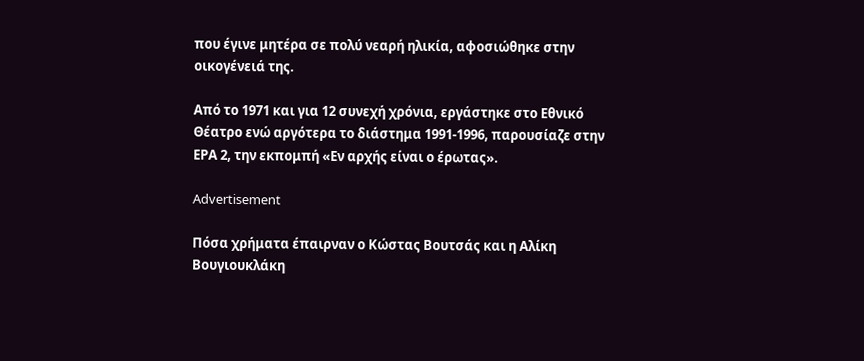που έγινε μητέρα σε πολύ νεαρή ηλικία, αφοσιώθηκε στην οικογένειά της.

Από το 1971 και για 12 συνεχή χρόνια, εργάστηκε στο Εθνικό Θέατρο ενώ αργότερα το διάστημα 1991-1996, παρουσίαζε στην ΕΡΑ 2, την εκπομπή «Εν αρχής είναι ο έρωτας».

Advertisement

Πόσα χρήματα έπαιρναν ο Κώστας Βουτσάς και η Αλίκη Βουγιουκλάκη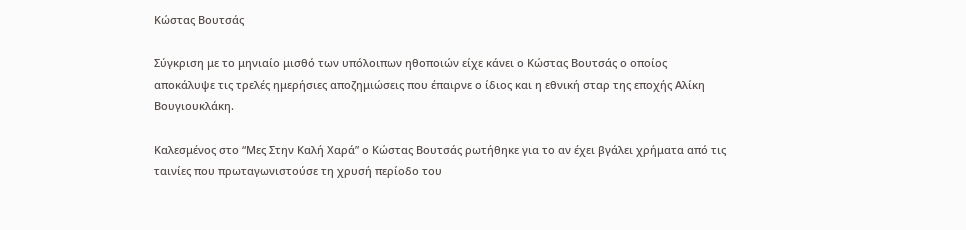Κώστας Βουτσάς

Σύγκριση με το μηνιαίο μισθό των υπόλοιπων ηθοποιών είχε κάνει ο Κώστας Βουτσάς ο οποίος αποκάλυψε τις τρελές ημερήσιες αποζημιώσεις που έπαιρνε ο ίδιος και η εθνική σταρ της εποχής Αλίκη Βουγιουκλάκη.

Καλεσμένος στο “Μες Στην Καλή Χαρά” ο Κώστας Βουτσάς ρωτήθηκε για το αν έχει βγάλει χρήματα από τις ταινίες που πρωταγωνιστούσε τη χρυσή περίοδο του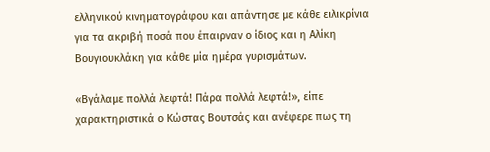ελληνικού κινηματογράφου και απάντησε με κάθε ειλικρίνια για τα ακριβή ποσά που έπαιρναν ο ίδιος και η Αλίκη Βουγιουκλάκη για κάθε μία ημέρα γυρισμάτων.

«Βγάλαμε πολλά λεφτά! Πάρα πολλά λεφτά!», είπε χαρακτηριστικά ο Κώστας Βουτσάς και ανέφερε πως τη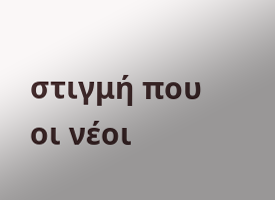στιγμή που οι νέοι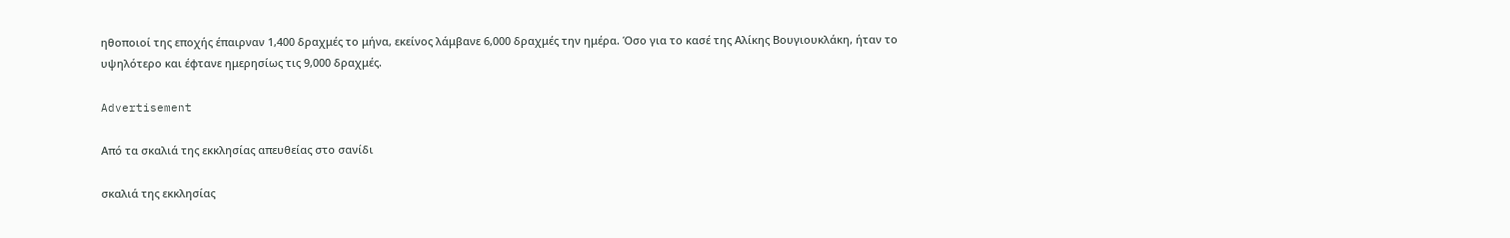ηθοποιοί της εποχής έπαιρναν 1,400 δραχμές το μήνα, εκείνος λάμβανε 6,000 δραχμές την ημέρα. Όσο για το κασέ της Αλίκης Βουγιουκλάκη, ήταν το υψηλότερο και έφτανε ημερησίως τις 9,000 δραχμές.

Advertisement

Από τα σκαλιά της εκκλησίας απευθείας στο σανίδι

σκαλιά της εκκλησίας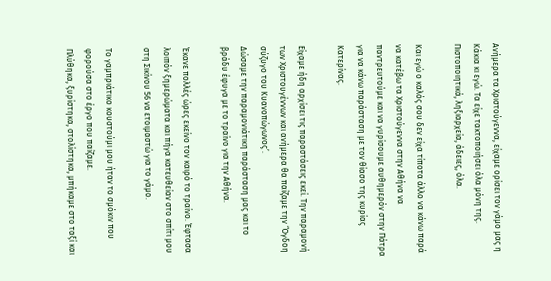Ανήμερα τα Χριστούγεννα, είχαμε ορίσει τον γάμο μας η Κάκια κι εγώ. Τα είχε τακτοποιήσει όλα μόνη της. Πιστοποιητικά, ληξιαρχεία, άδειες, όλα.

Και εγώ ο καλός σου δεν είχα τίποτα άλλο να κάνω παρά να κατέβω τα Χριστούγεννα στην Αθήνα να παντρευτούμε και να γυρίσουμε αυθημερόν στην Πάτρα για να κάνω παράσταση με τον θίασο της κυρίας Κατερίνας.

Είχαμε ήδη αρχίσει τις παραστάσεις εκεί. Την παραμονή των Χριστουγέννων και ανήμερα θα παίζαμε την ‘Όγδοη σύζυγο του Κυανοπώγωνος’.
Δώσαμε την παραμονιάτικη παράσταση μας και το βράδυ έφυγα με το τραίνο για την Αθήνα.

Έκανε πολλές ώρες εκείνο τον καιρό το τραίνο. Έφτασα λοιπόν ξημερώματα και πήγα κατευθείαν στο σπίτι μου στη Σικίνου 56 να ετοιμαστώ για το γάμο.

Το γαμπριάτικο κουστούμι μου ήταν το σμόκιν που φορούσα στο έργο που παίζαμε.
Πλύθηκα, ξυρίστηκα, στολίστηκα, μπήκαμε στο ταξί και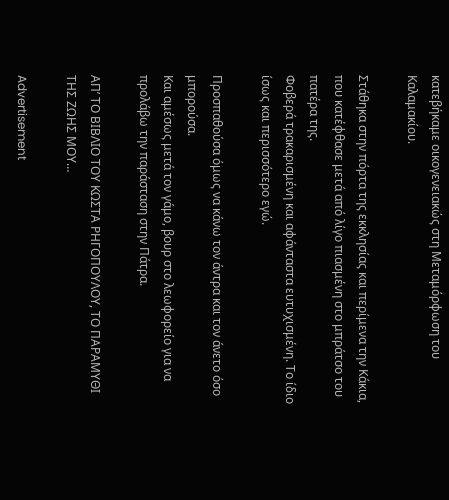κατεβήκαμε οικογενειακώς στη Μεταμόρφωση του Καλαμακίου.

Στάθηκα στην πόρτα της εκκλησίας και περίμενα την Κάκια, που κατέφθασε μετά από λίγο πιασμένη στο μπράτσο του πατέρα της.
Φοβερά τρακαρισμένη και αφάνταστα ευτυχισμένη. Το ίδιο ίσως και περισσότερο εγώ.

Προσπαθούσα όμως να κάνω τον άντρα και τον άνετο όσο μπορούσα.
Και αμέσως μετά τον γάμο, βουρ στο λεωφορείο για να προλάβω την παράσταση στην Πάτρα.

ΑΠ’ ΤΟ ΒΙΒΛΙΟ ΤΟΥ ΚΩΣΤΑ ΡΗΓΟΠΟΥΛΟΥ, ΤΟ ΠΑΡΑΜΥΘΙ ΤΗΣ ΖΩΗΣ ΜΟΥ…

Advertisement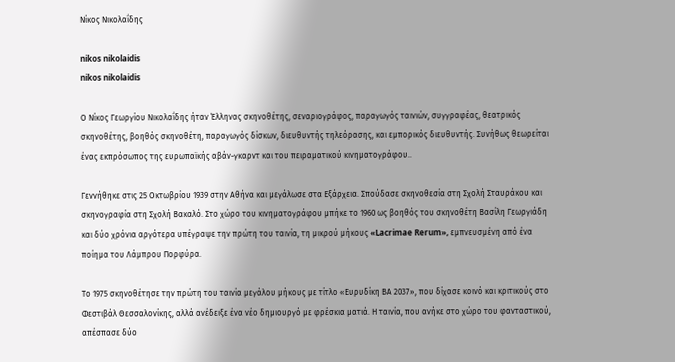Νίκος Νικολαΐδης

nikos nikolaidis
nikos nikolaidis

Ο Νίκος Γεωργίου Νικολαΐδης ήταν Έλληνας σκηνοθέτης, σεναριογράφος, παραγωγός ταινιών, συγγραφέας, θεατρικός σκηνοθέτης, βοηθός σκηνοθέτη, παραγωγός δίσκων, διευθυντής τηλεόρασης, και εμπορικός διευθυντής. Συνήθως θεωρείται ένας εκπρόσωπος της ευρωπαϊκής αβάν-γκαρντ και του πειραματικού κινηματογράφου..

Γεννήθηκε στις 25 Οκτωβρίου 1939 στην Αθήνα και μεγάλωσε στα Εξάρχεια. Σπούδασε σκηνοθεσία στη Σχολή Σταυράκου και σκηνογραφία στη Σχολή Βακαλό. Στο χώρο του κινηματογράφου μπήκε το 1960 ως βοηθός του σκηνοθέτη Βασίλη Γεωργιάδη και δύο χρόνια αργότερα υπέγραψε την πρώτη του ταινία, τη μικρού μήκους «Lacrimae Rerum», εμπνευσμένη από ένα ποίημα του Λάμπρου Πορφύρα.

Το 1975 σκηνοθέτησε την πρώτη του ταινία μεγάλου μήκους με τίτλο «Ευρυδίκη ΒΑ 2037», που δίχασε κοινό και κριτικούς στο Φεστιβάλ Θεσσαλονίκης, αλλά ανέδειξε ένα νέο δημιουργό με φρέσκια ματιά. Η ταινία, που ανήκε στο χώρο του φανταστικού, απέσπασε δύο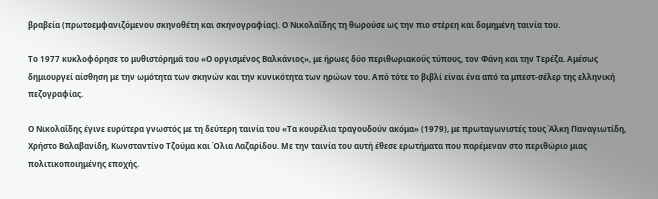βραβεία (πρωτοεμφανιζόμενου σκηνοθέτη και σκηνογραφίας). Ο Νικολαΐδης τη θωρούσε ως την πιο στέρεη και δομημένη ταινία του.

Το 1977 κυκλοφόρησε το μυθιστόρημά του «Ο οργισμένος Βαλκάνιος», με ήρωες δύο περιθωριακούς τύπους, τον Φάνη και την Τερέζα. Αμέσως δημιουργεί αίσθηση με την ωμότητα των σκηνών και την κυνικότητα των ηρώων του. Από τότε το βιβλί είναι ένα από τα μπεστ-σέλερ της ελληνική πεζογραφίας.

Ο Νικολαΐδης έγινε ευρύτερα γνωστός με τη δεύτερη ταινία του «Τα κουρέλια τραγουδούν ακόμα» (1979), με πρωταγωνιστές τους Άλκη Παναγιωτίδη, Χρήστο Βαλαβανίδη, Κωνσταντίνο Τζούμα και Όλια Λαζαρίδου. Με την ταινία του αυτή έθεσε ερωτήματα που παρέμεναν στο περιθώριο μιας πολιτικοποιημένης εποχής.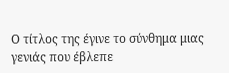Ο τίτλος της έγινε το σύνθημα μιας γενιάς που έβλεπε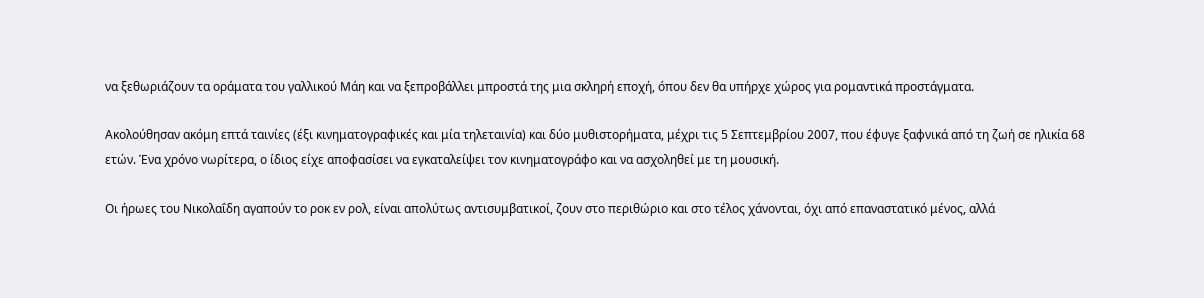να ξεθωριάζουν τα οράματα του γαλλικού Μάη και να ξεπροβάλλει μπροστά της μια σκληρή εποχή, όπου δεν θα υπήρχε χώρος για ρομαντικά προστάγματα.

Ακολούθησαν ακόμη επτά ταινίες (έξι κινηματογραφικές και μία τηλεταινία) και δύο μυθιστορήματα, μέχρι τις 5 Σεπτεμβρίου 2007, που έφυγε ξαφνικά από τη ζωή σε ηλικία 68 ετών. Ένα χρόνο νωρίτερα, ο ίδιος είχε αποφασίσει να εγκαταλείψει τον κινηματογράφο και να ασχοληθεί με τη μουσική.

Οι ήρωες του Νικολαΐδη αγαπούν το ροκ εν ρολ, είναι απολύτως αντισυμβατικοί, ζουν στο περιθώριο και στο τέλος χάνονται, όχι από επαναστατικό μένος, αλλά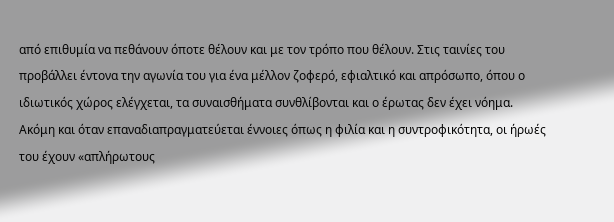από επιθυμία να πεθάνουν όποτε θέλουν και με τον τρόπο που θέλουν. Στις ταινίες του προβάλλει έντονα την αγωνία του για ένα μέλλον ζοφερό, εφιαλτικό και απρόσωπο, όπου ο ιδιωτικός χώρος ελέγχεται, τα συναισθήματα συνθλίβονται και ο έρωτας δεν έχει νόημα. Ακόμη και όταν επαναδιαπραγματεύεται έννοιες όπως η φιλία και η συντροφικότητα, οι ήρωές του έχουν «απλήρωτους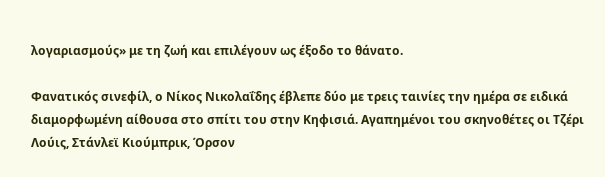λογαριασμούς» με τη ζωή και επιλέγουν ως έξοδο το θάνατο.

Φανατικός σινεφίλ, ο Νίκος Νικολαΐδης έβλεπε δύο με τρεις ταινίες την ημέρα σε ειδικά διαμορφωμένη αίθουσα στο σπίτι του στην Κηφισιά. Αγαπημένοι του σκηνοθέτες οι Τζέρι Λούις, Στάνλεϊ Κιούμπρικ, Όρσον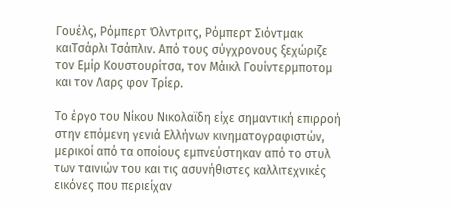Γουέλς, Ρόμπερτ Όλντριτς, Ρόμπερτ Σιόντμακ καιΤσάρλι Τσάπλιν. Από τους σύγχρονους ξεχώριζε τον Εμίρ Κουστουρίτσα, τον Μάικλ Γουίντερμποτομ και τον Λαρς φον Τρίερ.

Το έργο του Νίκου Νικολαϊδη είχε σημαντική επιρροή στην επόμενη γενιά Ελλήνων κινηματογραφιστών, μερικοί από τα οποίους εμπνεύστηκαν από το στυλ των ταινιών του και τις ασυνήθιστες καλλιτεχνικές εικόνες που περιείχαν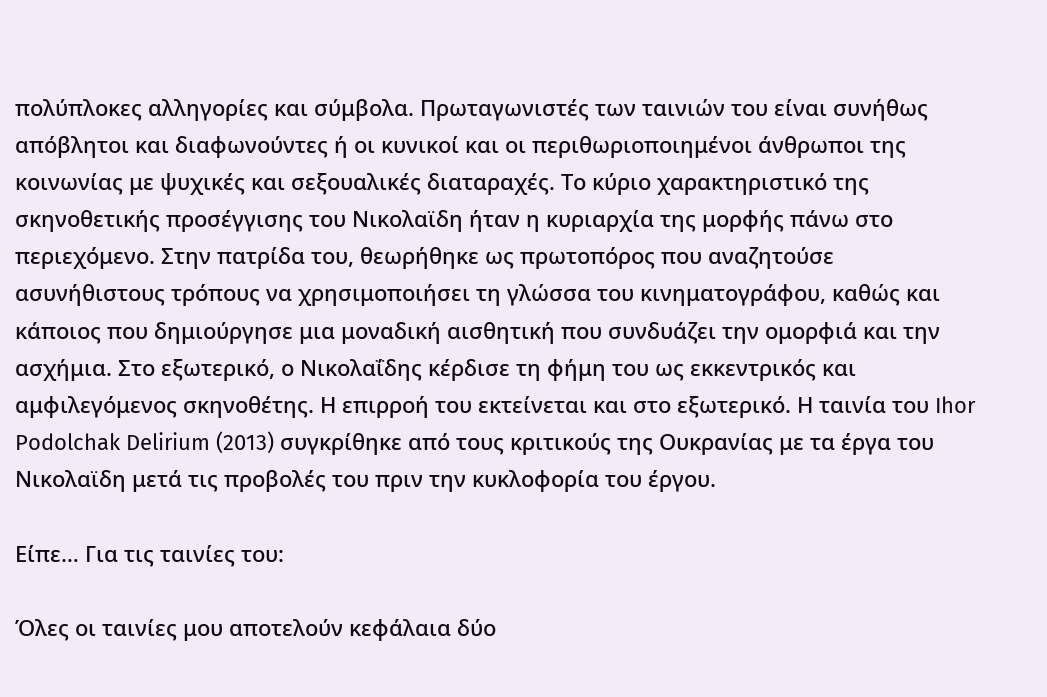πολύπλοκες αλληγορίες και σύμβολα. Πρωταγωνιστές των ταινιών του είναι συνήθως απόβλητοι και διαφωνούντες ή οι κυνικοί και οι περιθωριοποιημένοι άνθρωποι της κοινωνίας με ψυχικές και σεξουαλικές διαταραχές. Το κύριο χαρακτηριστικό της σκηνοθετικής προσέγγισης του Νικολαϊδη ήταν η κυριαρχία της μορφής πάνω στο περιεχόμενο. Στην πατρίδα του, θεωρήθηκε ως πρωτοπόρος που αναζητούσε ασυνήθιστους τρόπους να χρησιμοποιήσει τη γλώσσα του κινηματογράφου, καθώς και κάποιος που δημιούργησε μια μοναδική αισθητική που συνδυάζει την ομορφιά και την ασχήμια. Στο εξωτερικό, ο Νικολαΐδης κέρδισε τη φήμη του ως εκκεντρικός και αμφιλεγόμενος σκηνοθέτης. Η επιρροή του εκτείνεται και στο εξωτερικό. Η ταινία του Ihor Podolchak Delirium (2013) συγκρίθηκε από τους κριτικούς της Ουκρανίας με τα έργα του Νικολαϊδη μετά τις προβολές του πριν την κυκλοφορία του έργου.

Είπε… Για τις ταινίες του:

Όλες οι ταινίες μου αποτελούν κεφάλαια δύο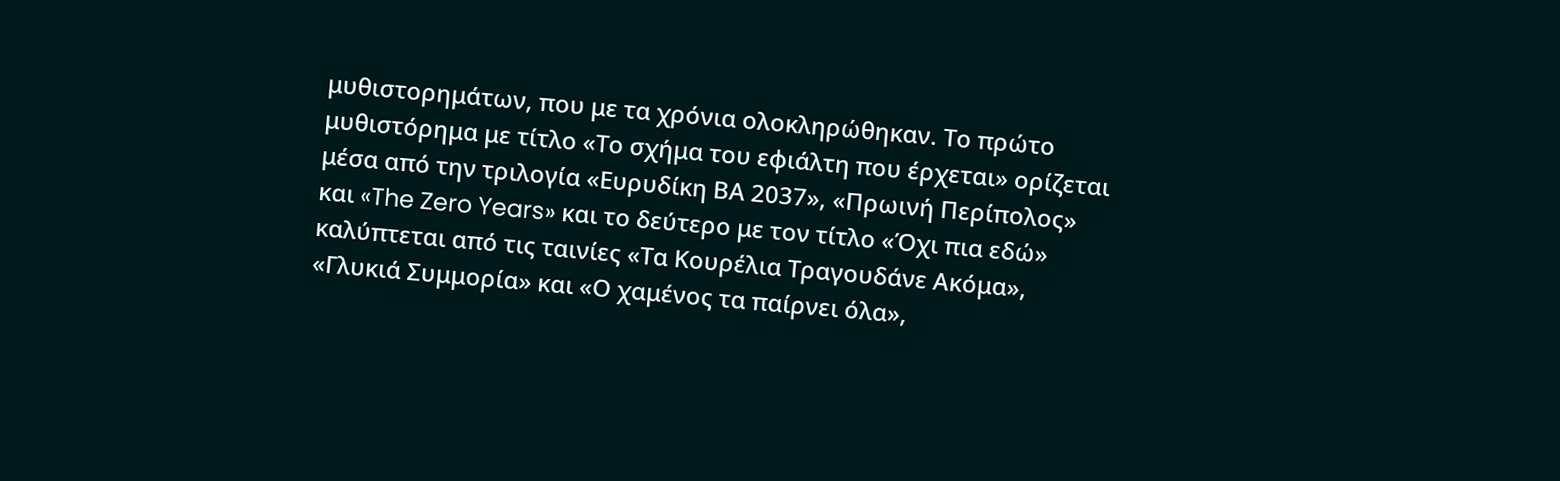μυθιστορημάτων, που με τα χρόνια ολοκληρώθηκαν. Το πρώτο μυθιστόρημα με τίτλο «Το σχήμα του εφιάλτη που έρχεται» ορίζεται μέσα από την τριλογία «Ευρυδίκη ΒΑ 2037», «Πρωινή Περίπολος» και «The Zero Years» και το δεύτερο με τον τίτλο «Όχι πια εδώ» καλύπτεται από τις ταινίες «Τα Κουρέλια Τραγουδάνε Ακόμα», «Γλυκιά Συμμορία» και «Ο χαμένος τα παίρνει όλα»,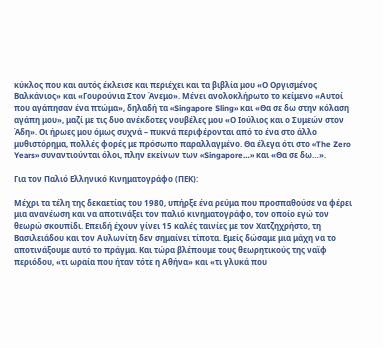κύκλος που και αυτός έκλεισε και περιέχει και τα βιβλία μου «Ο Οργισμένος Βαλκάνιος» και «Γουρούνια Στον Άνεμο». Μένει ανολοκλήρωτο το κείμενο «Αυτοί που αγάπησαν ένα πτώμα», δηλαδή τα «Singapore Sling» και «Θα σε δω στην κόλαση αγάπη μου», μαζί με τις δυο ανέκδοτες νουβέλες μου «Ο Ιούλιος και ο Συμεών στον Άδη». Οι ήρωες μου όμως συχνά – πυκνά περιφέρονται από το ένα στο άλλο μυθιστόρημα, πολλές φορές με πρόσωπο παραλλαγμένο. Θα έλεγα ότι στο «The Zero Years» συναντιούνται όλοι, πλην εκείνων των «Singapore…» και «Θα σε δω…».

Για τον Παλιό Ελληνικό Κινηματογράφο (ΠΕΚ):

Μέχρι τα τέλη της δεκαετίας του 1980, υπήρξε ένα ρεύμα που προσπαθούσε να φέρει μια ανανέωση και να αποτινάξει τον παλιό κινηματογράφο, τον οποίο εγώ τον θεωρώ σκουπίδι. Επειδή έχουν γίνει 15 καλές ταινίες με τον Χατζηχρήστο, τη Βασιλειάδου και τον Αυλωνίτη δεν σημαίνει τίποτα. Εμείς δώσαμε μια μάχη να το αποτινάξουμε αυτό το πράγμα. Και τώρα βλέπουμε τους θεωρητικούς της ναϊφ περιόδου, «τι ωραία που ήταν τότε η Αθήνα» και «τι γλυκά που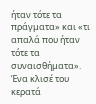ήταν τότε τα πράγματα» και «τι απαλά που ήταν τότε τα συναισθήματα». Ένα κλισέ του κερατά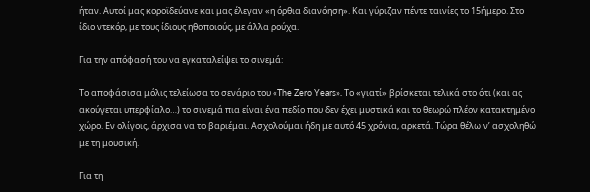ήταν. Αυτοί μας κοροϊδεύανε και μας έλεγαν «η όρθια διανόηση». Και γύριζαν πέντε ταινίες το 15ήμερο. Στο ίδιο ντεκόρ, με τους ίδιους ηθοποιούς, με άλλα ρούχα.

Για την απόφασή του να εγκαταλείψει το σινεμά:

Το αποφάσισα μόλις τελείωσα το σενάριο του «The Zero Years». Το «γιατί» βρίσκεται τελικά στο ότι (και ας ακούγεται υπερφίαλο…) το σινεμά πια είναι ένα πεδίο που δεν έχει μυστικά και το θεωρώ πλέον κατακτημένο χώρο. Εν ολίγοις, άρχισα να το βαριέμαι. Ασχολούμαι ήδη με αυτό 45 χρόνια, αρκετά. Τώρα θέλω ν’ ασχοληθώ με τη μουσική.

Για τη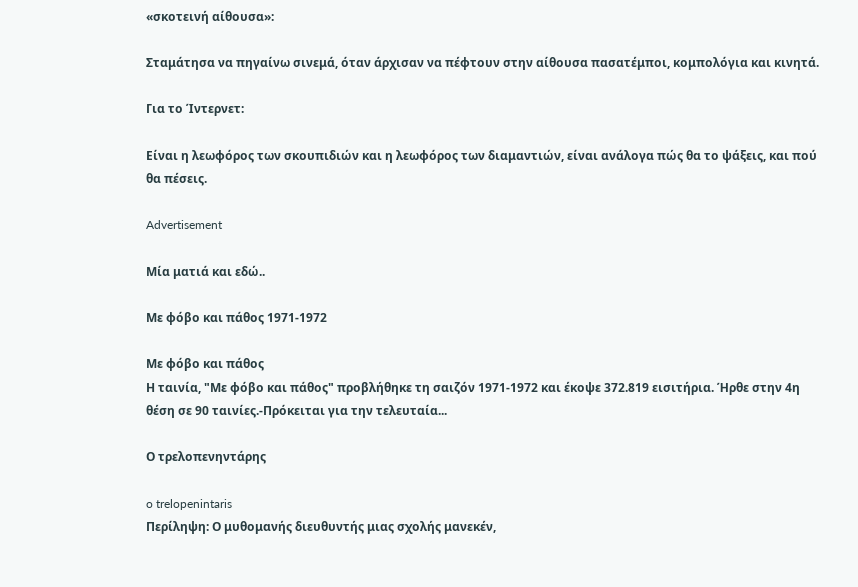«σκοτεινή αίθουσα»:

Σταμάτησα να πηγαίνω σινεμά, όταν άρχισαν να πέφτουν στην αίθουσα πασατέμποι, κομπολόγια και κινητά.

Για το Ίντερνετ:

Είναι η λεωφόρος των σκουπιδιών και η λεωφόρος των διαμαντιών, είναι ανάλογα πώς θα το ψάξεις, και πού θα πέσεις.

Advertisement

Μία ματιά και εδώ..

Με φόβο και πάθος 1971-1972

Με φόβο και πάθος
Η ταινία, "Με φόβο και πάθος" προβλήθηκε τη σαιζόν 1971-1972 και έκοψε 372.819 εισιτήρια. Ήρθε στην 4η θέση σε 90 ταινίες.-Πρόκειται για την τελευταία...

Ο τρελοπενηντάρης

o trelopenintaris
Περίληψη: Ο μυθομανής διευθυντής μιας σχολής μανεκέν,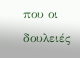που οι δουλειές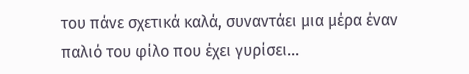του πάνε σχετικά καλά, συναντάει μια μέρα έναν παλιό του φίλο που έχει γυρίσει...